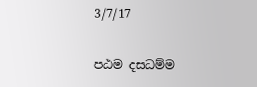3/7/17

පඨම දසධම්ම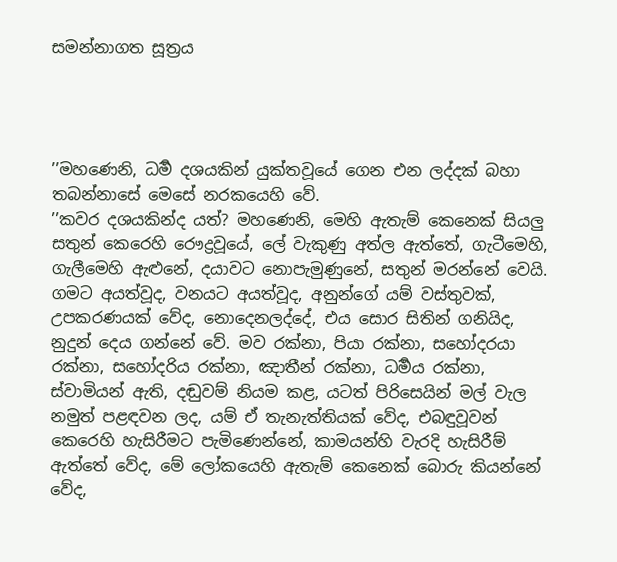සමන්නාගත සූත්‍රය




’’මහණෙනි, ධර්‍ම දශයකින් යුක්තවූයේ ගෙන එන ලද්දක් බහා තබන්නාසේ මෙසේ නරකයෙහි වේ.
’’කවර දශයකින්ද යත්? මහණෙනි, මෙහි ඇතැම් කෙනෙක් සියලු සතුන් කෙරෙහි රෞද්‍රවූයේ, ලේ වැකුණු අත්ල ඇත්තේ, ගැටීමෙහි, ගැලීමෙහි ඇළුනේ, දයාවට නොපැමුණුනේ, සතුන් මරන්නේ වෙයි. ගමට අයත්වූද, වනයට අයත්වූද, අනුන්ගේ යම් වස්තුවක්, උපකරණයක් වේද, නොදෙනලද්දේ, එය සොර සිතින් ගනියිද, නුදුන් දෙය ගන්නේ වේ. මව රක්නා, පියා රක්නා, සහෝදරයා රක්නා, සහෝදරිය රක්නා, ඤාතීන් රක්නා, ධර්‍මය රක්නා, ස්වාමියන් ඇති, දඬුවම් නියම කළ, යටත් පිරිසෙයින් මල් වැල නමුත් පළඳවන ලද, යම් ඒ තැනැත්තියක් වේද, එබඳුවූවන් කෙරෙහි හැසිරීමට පැමිණෙන්නේ, කාමයන්හි වැරදි හැසිරීම් ඇත්තේ වේද, මේ ලෝකයෙහි ඇතැම් කෙනෙක් බොරු කියන්නේ වේද,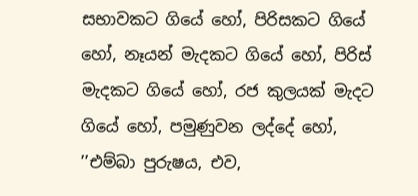සභාවකට ගියේ හෝ, පිරිසකට ගියේ හෝ, නෑයන් මැදකට ගියේ හෝ, පිරිස් මැදකට ගියේ හෝ, රජ කුලයක් මැදට ගියේ හෝ, පමුණුවන ලද්දේ හෝ, ’’එම්බා පුරුෂය, එව,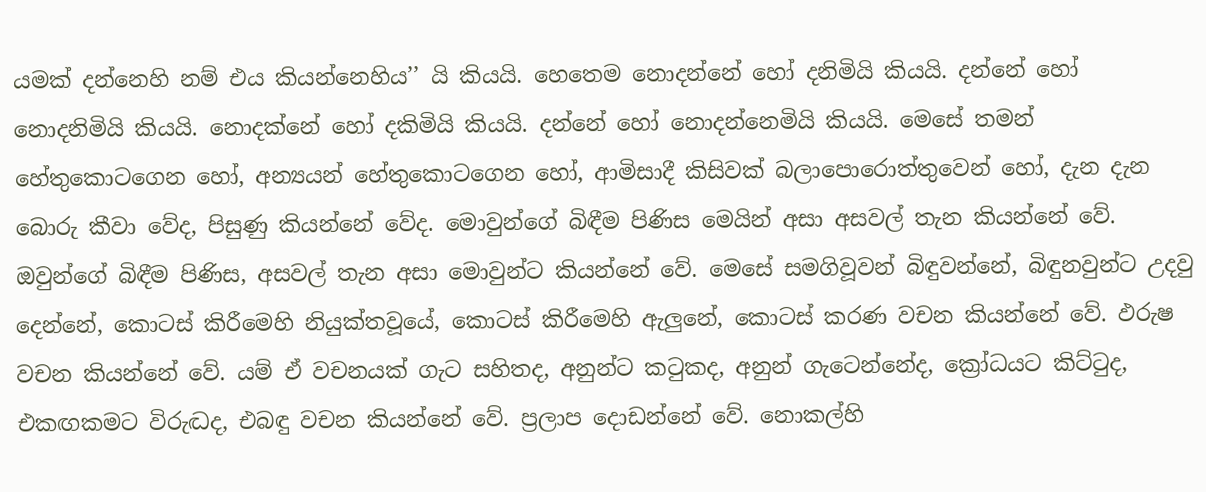යමක් දන්නෙහි නම් එය කියන්නෙහිය’’ යි කියයි. හෙතෙම නොදන්නේ හෝ දනිමියි කියයි. දන්නේ හෝ නොදනිමියි කියයි. නොදක්නේ හෝ දකිමියි කියයි. දන්නේ හෝ නොදන්නෙමියි කියයි. මෙසේ තමන් හේතුකොටගෙන හෝ, අන්‍යයන් හේතුකොටගෙන හෝ, ආමිසාදී කිසිවක් බලාපොරොත්තුවෙන් හෝ, දැන දැන බොරු කීවා වේද, පිසුණු කියන්නේ වේද. මොවුන්ගේ බිඳීම පිණිස මෙයින් අසා අසවල් තැන කියන්නේ වේ. ඔවුන්ගේ බිඳීම පිණිස, අසවල් තැන අසා මොවුන්ට කියන්නේ වේ. මෙසේ සමගිවූවන් බිඳුවන්නේ, බිඳුනවුන්ට උදවු දෙන්නේ, කොටස් කිරීමෙහි නියුක්තවූයේ, කොටස් කිරීමෙහි ඇලුනේ, කොටස් කරණ වචන කියන්නේ වේ. ඵරුෂ වචන කියන්නේ වේ. යම් ඒ වචනයක් ගැට සහිතද, අනුන්ට කටුකද, අනුන් ගැටෙන්නේද, ක්‍රෝධයට කිට්ටුද, එකඟකමට විරුද්‍ධද, එබඳු වචන කියන්නේ වේ. ප්‍රලාප දොඩන්නේ වේ. නොකල්හි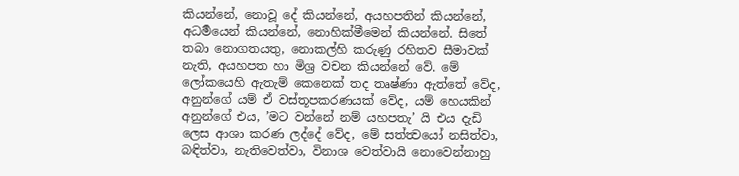කියන්නේ, නොවූ දේ කියන්නේ, අයහපතින් කියන්නේ, අධර්‍මයෙන් කියන්නේ, නොහික්මීමෙන් කියන්නේ. සිතේ තබා නොගතයතු, නොකල්හි කරුණු රහිතව සීමාවක් නැති, අයහපත හා මිශ්‍ර වචන කියන්නේ වේ. මේ ලෝකයෙහි ඇතැම් කෙනෙක් තද තෘෂ්ණා ඇත්තේ වේද, අනුන්ගේ යම් ඒ වස්තූපකරණයක් වේද, යම් හෙයකින් අනුන්ගේ එය, ’මට වන්නේ නම් යහපතැ’ යි එය දැඩි ලෙස ආශා කරණ ලද්දේ වේද, මේ සත්ත්‍වයෝ නසිත්වා, බඳිත්වා, නැතිවෙත්වා, විනාශ වෙත්වායි නොවෙන්නාහු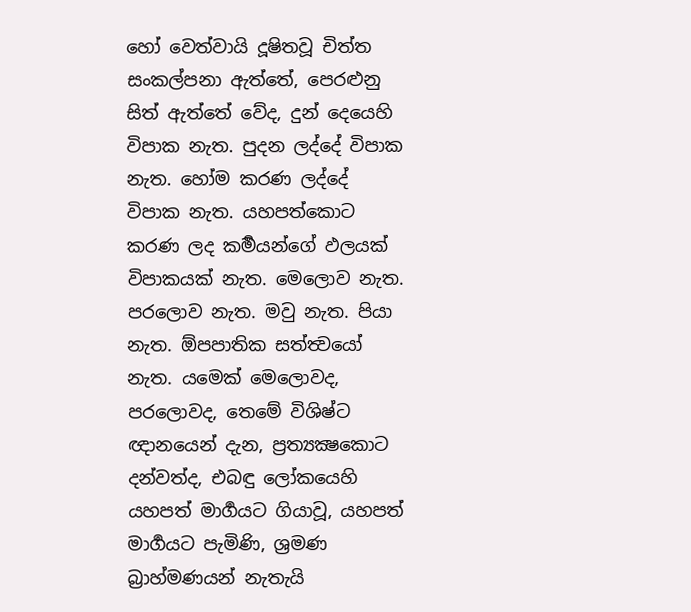හෝ වෙත්වායි දූෂිතවූ චිත්ත සංකල්පනා ඇත්තේ, පෙරළුනු සිත් ඇත්තේ වේද, දුන් දෙයෙහි විපාක නැත. පුදන ලද්දේ විපාක නැත. හෝම කරණ ලද්දේ විපාක නැත. යහපත්කොට කරණ ලද කර්‍මයන්ගේ ඵලයක් විපාකයක් නැත. මෙලොව නැත. පරලොව නැත. මවු නැත. පියා නැත. ඕපපාතික සත්ත්‍වයෝ නැත. යමෙක් මෙලොවද, පරලොවද, තෙමේ විශිෂ්ට ඥානයෙන් දැන, ප්‍රත්‍යක්‍ෂකොට දන්වත්ද, එබඳු ලෝකයෙහි යහපත් මාර්‍ගයට ගියාවූ, යහපත් මාර්‍ගයට පැමිණි, ශ්‍රමණ බ්‍රාහ්මණයන් නැතැයි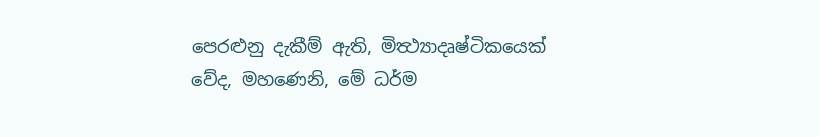පෙරළුනු දැකීම් ඇති, මිත්‍ථ්‍යාදෘෂ්ටිකයෙක් වේද, මහණෙනි, මේ ධර්ම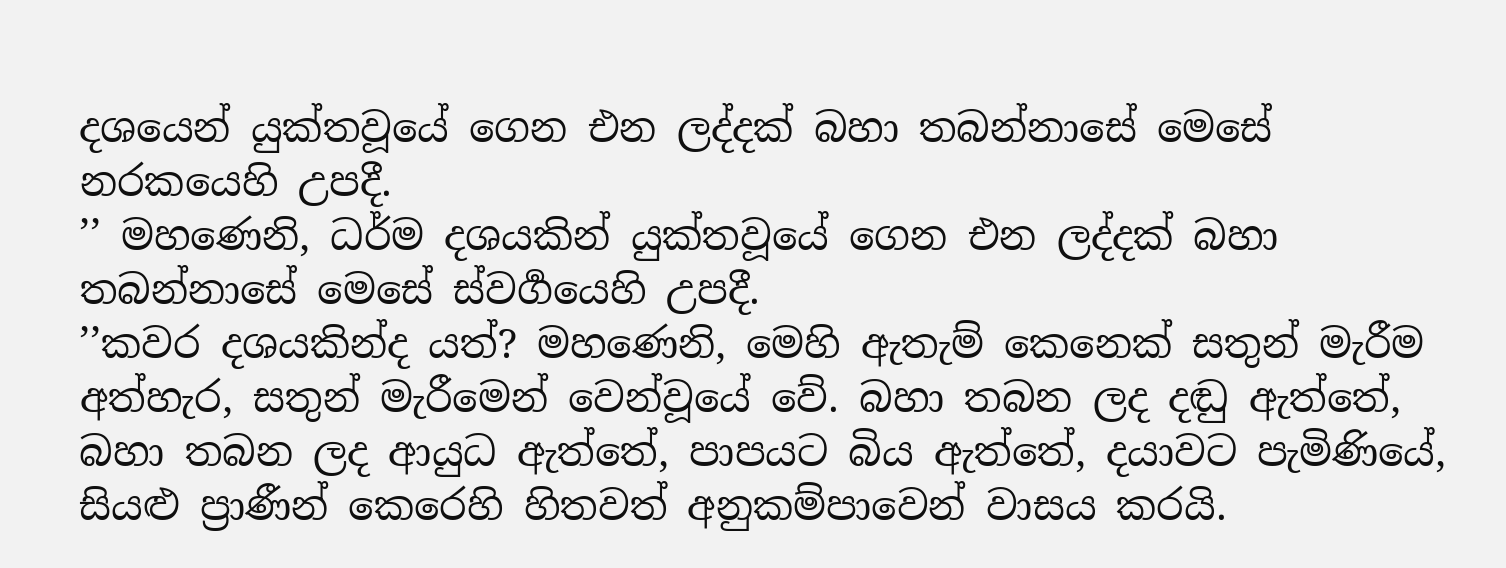දශයෙන් යුක්තවූයේ ගෙන එන ලද්දක් බහා තබන්නාසේ මෙසේ නරකයෙහි උපදී.
’’ මහණෙනි, ධර්ම දශයකින් යුක්තවූයේ ගෙන එන ලද්දක් බහා තබන්නාසේ මෙසේ ස්වර්‍ගයෙහි උපදී.
’’කවර දශයකින්ද යත්? මහණෙනි, මෙහි ඇතැම් කෙනෙක් සතුන් මැරීම අත්හැර, සතුන් මැරීමෙන් වෙන්වූයේ වේ. බහා තබන ලද දඬු ඇත්තේ, බහා තබන ලද ආයුධ ඇත්තේ, පාපයට බිය ඇත්තේ, දයාවට පැමිණියේ, සියළු ප්‍රාණීන් කෙරෙහි හිතවත් අනුකම්පාවෙන් වාසය කරයි.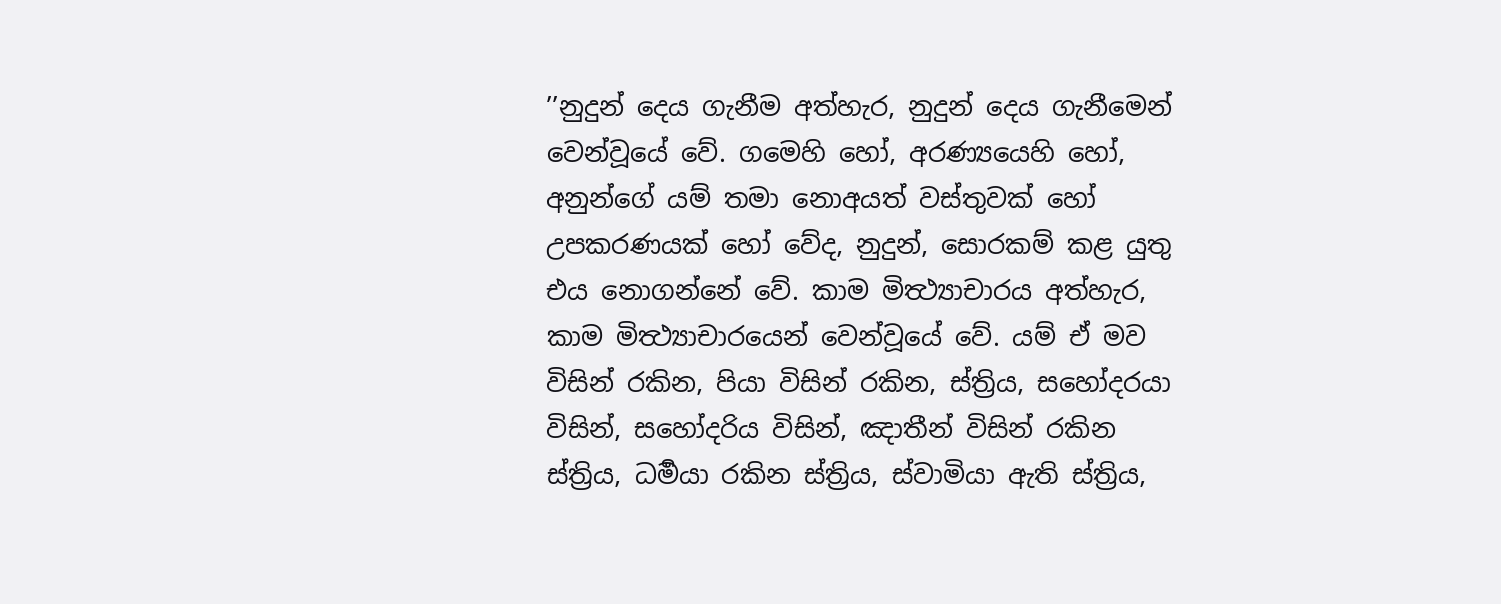’’නුදුන් දෙය ගැනීම අත්හැර, නුදුන් දෙය ගැනීමෙන් වෙන්වූයේ වේ. ගමෙහි හෝ, අරණ්‍යයෙහි හෝ, අනුන්ගේ යම් තමා නොඅයත් වස්තුවක් හෝ උපකරණයක් හෝ වේද, නුදුන්, සොරකම් කළ යුතු එය නොගන්නේ වේ. කාම මිත්‍ථ්‍යාචාරය අත්හැර, කාම මිත්‍ථ්‍යාචාරයෙන් වෙන්වූයේ වේ. යම් ඒ මව විසින් රකින, පියා විසින් රකින, ස්ත්‍රිය, සහෝදරයා විසින්, සහෝදරිය විසින්, ඤාතීන් විසින් රකින ස්ත්‍රිය, ධර්‍මයා රකින ස්ත්‍රිය, ස්වාමියා ඇති ස්ත්‍රිය,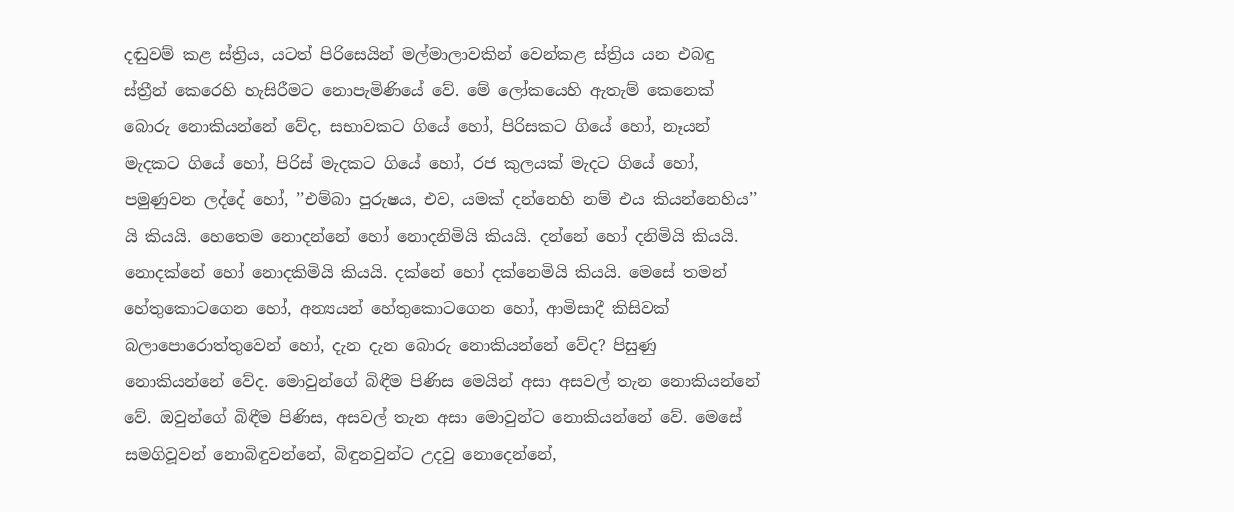දඬුවම් කළ ස්ත්‍රිය, යටත් පිරිසෙයින් මල්මාලාවකින් වෙන්කළ ස්ත්‍රිය යන එබඳු ස්ත්‍රීන් කෙරෙහි හැසිරීමට නොපැමිණියේ වේ. මේ ලෝකයෙහි ඇතැම් කෙනෙක් බොරු නොකියන්නේ වේද, සභාවකට ගියේ හෝ, පිරිසකට ගියේ හෝ, නෑයන් මැදකට ගියේ හෝ, පිරිස් මැදකට ගියේ හෝ, රජ කුලයක් මැදට ගියේ හෝ, පමුණුවන ලද්දේ හෝ, ’’එම්බා පුරුෂය, එව, යමක් දන්නෙහි නම් එය කියන්නෙහිය’’ යි කියයි. හෙතෙම නොදන්නේ හෝ නොදනිමියි කියයි. දන්නේ හෝ දනිමියි කියයි. නොදක්නේ හෝ නොදකිමියි කියයි. දක්නේ හෝ දක්නෙමියි කියයි. මෙසේ තමන් හේතුකොටගෙන හෝ, අන්‍යයන් හේතුකොටගෙන හෝ, ආමිසාදී කිසිවක් බලාපොරොත්තුවෙන් හෝ, දැන දැන බොරු නොකියන්නේ වේද? පිසුණු නොකියන්නේ වේද. මොවුන්ගේ බිඳීම පිණිස මෙයින් අසා අසවල් තැන නොකියන්නේ වේ. ඔවුන්ගේ බිඳීම පිණිස, අසවල් තැන අසා මොවුන්ට නොකියන්නේ වේ. මෙසේ සමගිවූවන් නොබිඳුවන්නේ, බිඳුනවුන්ට උදවු නොදෙන්නේ,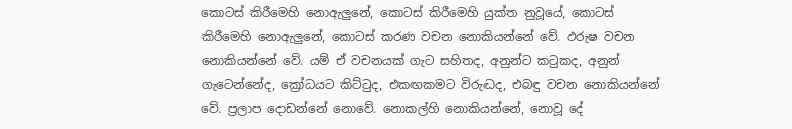කොටස් කිරීමෙහි නොඇලුනේ, කොටස් කිරීමෙහි යුක්ත නුවූයේ, කොටස් කිරීමෙහි නොඇලුනේ, කොටස් කරණ වචන නොකියන්නේ වේ. ඵරුෂ වචන නොකියන්නේ වේ. යම් ඒ වචනයක් ගැට සහිතද, අනුන්ට කටුකද, අනුන් ගැටෙන්නේද, ක්‍රෝධයට කිට්ටුද, එකඟකමට විරුද්‍ධද, එබඳු වචන නොකියන්නේ වේ. ප්‍රලාප දොඩන්නේ නොවේ. නොකල්හි නොකියන්නේ, නොවූ දේ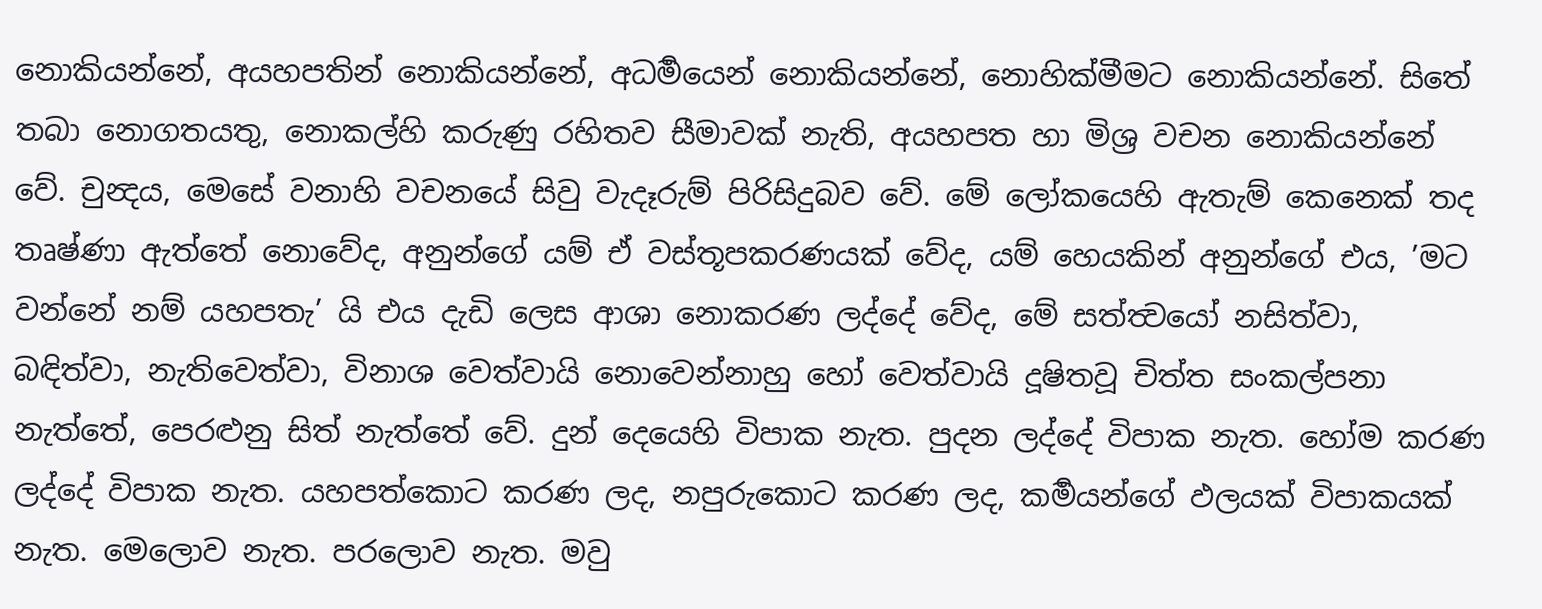නොකියන්නේ, අයහපතින් නොකියන්නේ, අධර්‍මයෙන් නොකියන්නේ, නොහික්මීමට නොකියන්නේ. සිතේ තබා නොගතයතු, නොකල්හි කරුණු රහිතව සීමාවක් නැති, අයහපත හා මිශ්‍ර වචන නොකියන්නේ වේ. චුන්‍දය, මෙසේ වනාහි වචනයේ සිවු වැදෑරුම් පිරිසිදුබව වේ. මේ ලෝකයෙහි ඇතැම් කෙනෙක් තද තෘෂ්ණා ඇත්තේ නොවේද, අනුන්ගේ යම් ඒ වස්තූපකරණයක් වේද, යම් හෙයකින් අනුන්ගේ එය, ’මට වන්නේ නම් යහපතැ’ යි එය දැඩි ලෙස ආශා නොකරණ ලද්දේ වේද, මේ සත්ත්‍වයෝ නසිත්වා, බඳිත්වා, නැතිවෙත්වා, විනාශ වෙත්වායි නොවෙන්නාහු හෝ වෙත්වායි දූෂිතවූ චිත්ත සංකල්පනා නැත්තේ, පෙරළුනු සිත් නැත්තේ වේ. දුන් දෙයෙහි විපාක නැත. පුදන ලද්දේ විපාක නැත. හෝම කරණ ලද්දේ විපාක නැත. යහපත්කොට කරණ ලද, නපුරුකොට කරණ ලද, කර්‍මයන්ගේ ඵලයක් විපාකයක් නැත. මෙලොව නැත. පරලොව නැත. මවු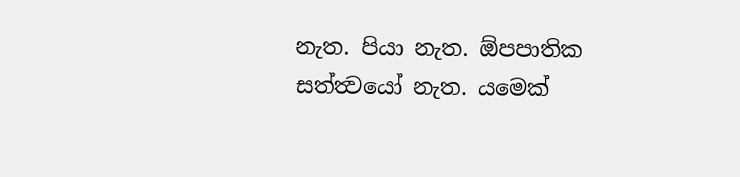නැත. පියා නැත. ඕපපාතික සත්ත්‍වයෝ නැත. යමෙක්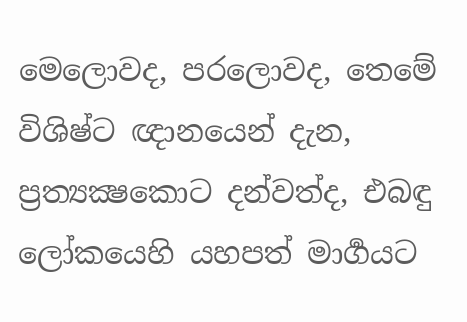මෙලොවද, පරලොවද, තෙමේ විශිෂ්ට ඥානයෙන් දැන, ප්‍රත්‍යක්‍ෂකොට දන්වත්ද, එබඳු ලෝකයෙහි යහපත් මාර්‍ගයට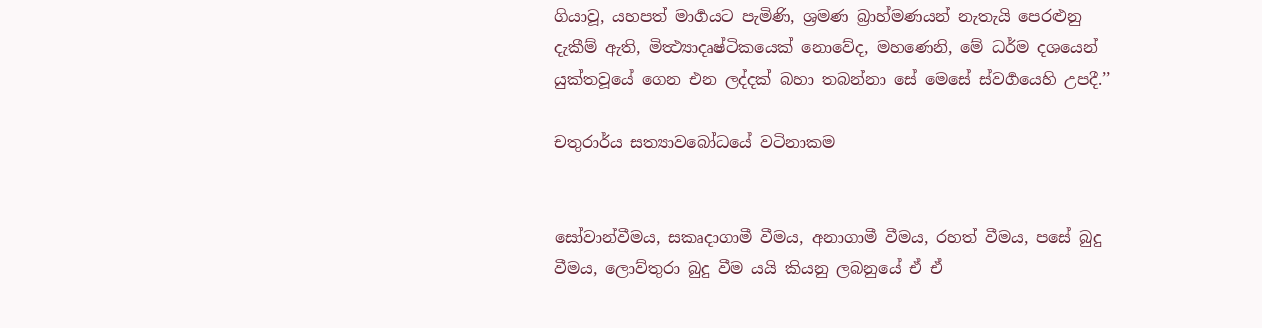ගියාවූ, යහපත් මාර්‍ගයට පැමිණි, ශ්‍රමණ බ්‍රාහ්මණයන් නැතැයි පෙරළුනු දැකීම් ඇති, මිත්‍ථ්‍යාදෘෂ්ටිකයෙක් නොවේද, මහණෙනි, මේ ධර්ම දශයෙන් යුක්තවූයේ ගෙන එන ලද්දක් බහා තබන්නා සේ මෙසේ ස්වර්‍ගයෙහි උපදී.’’

චතුරාර්ය සත්‍යාවබෝධයේ වටිනාකම


සෝවාන්වීමය, සකෘදාගාමී වීමය, අනාගාමී වීමය, රහත් වීමය, පසේ බුදු වීමය, ලොව්තුරා බුදු වීම යයි කියනු ලබනුයේ ඒ ඒ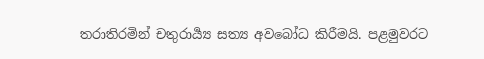තරාතිරමින් චතුරාර්‍ය්‍ය සත්‍ය අවබෝධ කිරීමයි. පළමුවරට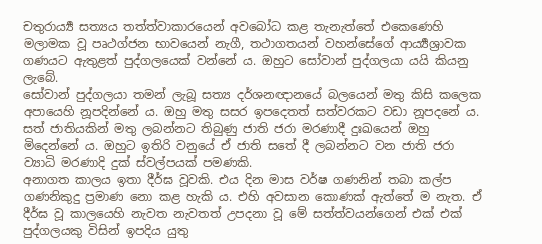චතුරාර්‍ය්‍ය සත්‍යය තත්ත්වාකාරයෙන් අවබෝධ කළ තැනැත්තේ එකෙණෙහි මලාමක වූ පෘථග්ජන භාවයෙන් නැගී, තථාගතයන් වහන්සේගේ ආර්‍ය්‍යශ්‍රාවක ගණයට ඇතුළත් පුද්ගලයෙක් වන්නේ ය. ඔහුට සෝවාන් පුද්ගලයා යයි කියනු ලැබේ.
සෝවාන් පුද්ගලයා තමන් ලැබූ සත්‍ය දර්ශනඥානයේ බලයෙන් මතු කිසි කලෙක අපායෙහි නූපදින්නේ ය. ඔහු මතු සසර ඉපදෙතත් සත්වරකට වඩා නූපදනේ ය. සත් ජාතියකින් මතු ලබන්නට තිබුණු ජාති ජරා මරණාදී දුඃඛයෙන් ඔහු මිදෙන්නේ ය. ඔහුට ඉතිරි වනුයේ ඒ ජාති සතේ දී ලබන්නට වන ජාති ජරා ව්‍යාධි මරණාදි දුක් ස්වල්පයක් පමණකි.
අනාගත කාලය ඉතා දීර්ඝ වූවකි. එය දින මාස වර්ෂ ගණනින් තබා කල්ප ගණනිකුදු ප්‍ර‍මාණ නො කළ හැකි ය. එහි අවසාන කොණක් ඇත්තේ ම නැත. ඒ දීර්ඝ වූ කාලයෙහි නැවත නැවතත් උපදනා වූ මේ සත්ත්වයන්ගෙන් එක් එක් පුද්ගලයකු විසින් ඉපදිය යුතු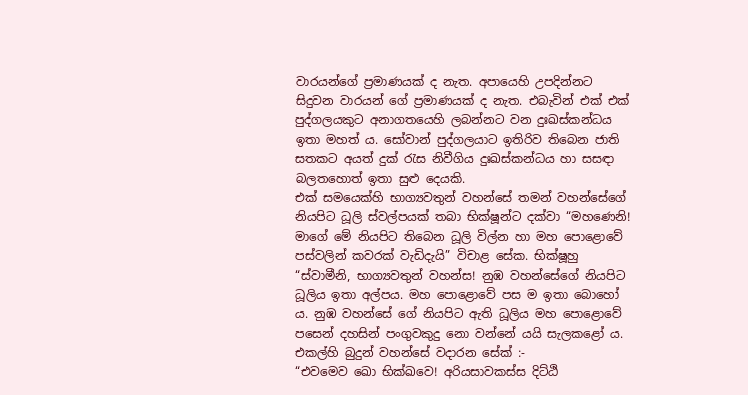වාරයන්ගේ ප්‍ර‍මාණයක් ද නැත. අපායෙහි උපදින්නට සිදුවන වාරයන් ගේ ප්‍ර‍මාණයක් ද නැත. එබැවින් එක් එක් පුද්ගලයකුට අනාගතයෙහි ලබන්නට වන දුඃඛස්කන්ධය ඉතා මහත් ය. සෝවාන් පුද්ගලයාට ඉතිරිව තිබෙන ජාති සතකට අයත් දුක් රැස නිවීගිය දුඃඛස්කන්ධය හා සසඳා බලතහොත් ඉතා සුළු දෙයකි.
එක් සමයෙක්හි භාග්‍යවතුන් වහන්සේ තමන් වහන්සේගේ නියපිට ධූලි ස්වල්පයක් තබා භික්ෂූන්ට දක්වා “මහණෙනි! මාගේ මේ නියපිට තිබෙන ධූලි විල්න හා මහ පොළොවේ පස්වලින් කවරක් වැඩිදැයි” විචාළ සේක. භික්ෂූහු “ස්වාමීනි, භාග්‍යවතුන් වහන්ස! නුඹ වහන්සේගේ නියපිට ධූලිය ඉතා අල්පය. මහ පොළොවේ පස ම ඉතා බොහෝ ය. නුඹ වහන්සේ ගේ නියපිට ඇති ධූලිය මහ පොළොවේ පසෙන් දහසින් පංගුවකුදු නො වන්නේ යයි සැලකළෝ ය. එකල්හි බුදුන් වහන්සේ වදාරන සේක් :-
“එවමෙව ඛො භික්ඛවෙ! අරියසාවකස්ස දිට්ඨි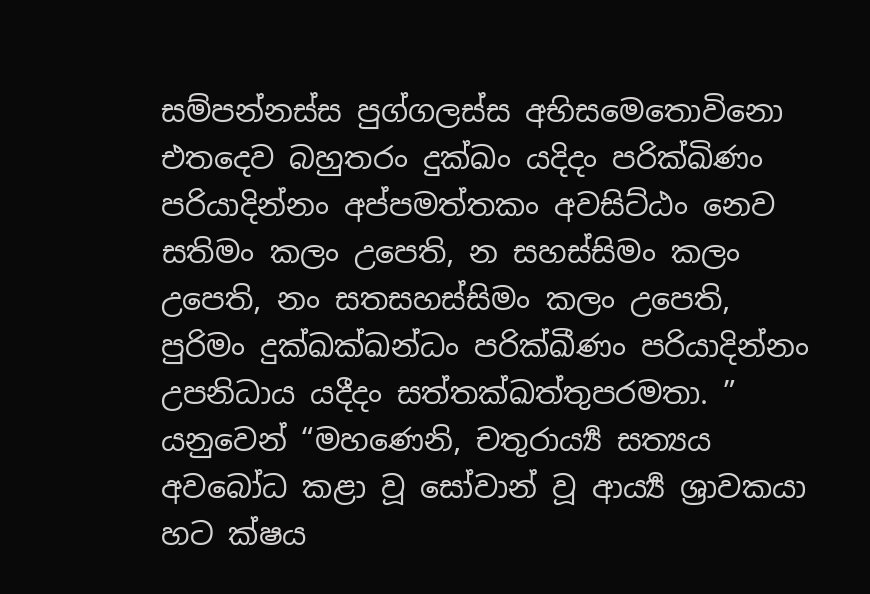සම්පන්නස්ස පුග්ගලස්ස අභිසමෙතොවිනො එතදෙව බහුතරං දුක්ඛං යදිදං පරික්ඛිණං පරියාදින්නං අප්පමත්තකං අවසිට්ඨං නෙව සතිමං කලං උපෙති, න සහස්සිමං කලං උපෙති, නං සතසහස්සිමං කලං උපෙති, පුරිමං දුක්ඛක්ඛන්ධං පරික්ඛීණං පරියාදින්නං උපනිධාය යදීදං සත්තක්ඛත්තුපරමතා. ”
යනුවෙන් “මහණෙනි, චතුරාර්‍ය්‍ය සත්‍යය අවබෝධ කළා වූ සෝවාන් වූ ආර්‍ය්‍ය ශ්‍රාවකයා හට ක්ෂය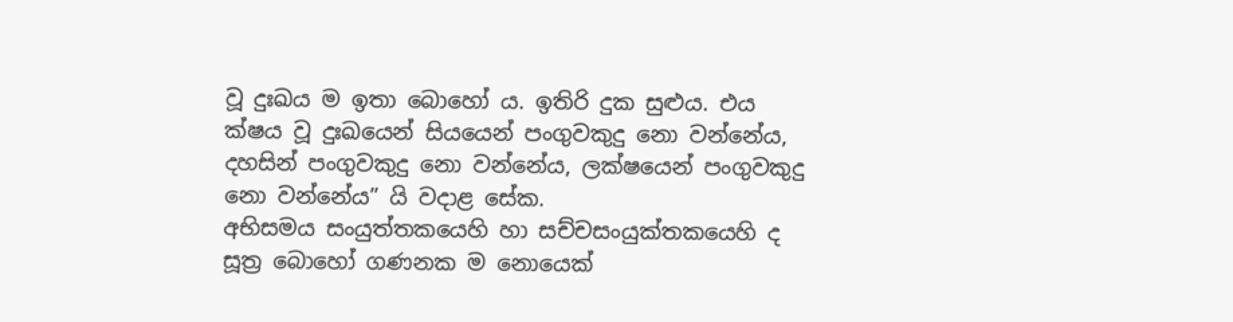වූ දුඃඛය ම ඉතා බොහෝ ය. ඉතිරි දුක සුළුය. එය ක්ෂය වූ දුඃඛයෙන් සියයෙන් පංගුවකුදු නො වන්නේය, දහසින් පංගුවකුදු නො වන්නේය, ලක්ෂයෙන් පංගුවකුදු නො වන්නේය” යි වදාළ සේක.
අභිසමය සංයුත්තකයෙහි හා සච්චසංයුක්තකයෙහි ද සූත්‍ර‍ බොහෝ ගණනක ම නොයෙක්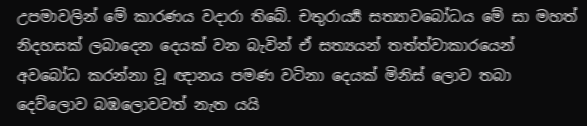උපමාවලින් මේ කාරණය වදාරා තිබේ. චතුරාර්‍ය්‍ය සත්‍යාවබෝධය මේ සා මහත් නිදහසක් ලබාදෙන දෙයක් වන බැවින් ඒ සත්‍යයන් තත්ත්වාකාරයෙන් අවබෝධ කරන්නා වූ ඥානය පමණ වටිනා දෙයක් මිනිස් ලොව තබා දෙව්ලොව බඹලොවවත් නැත යයි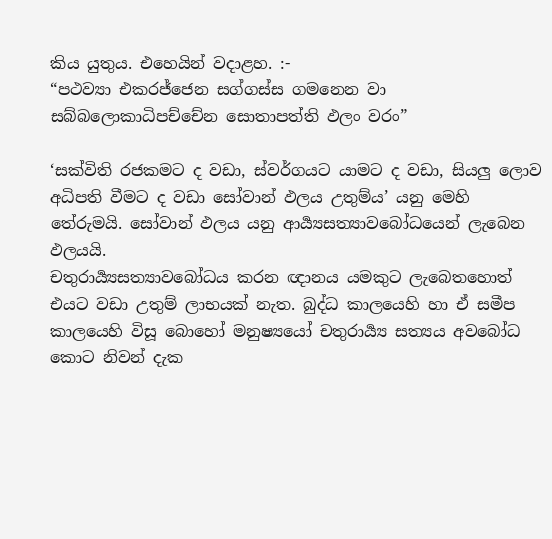කිය යුතුය. එහෙයින් වදාළහ. :-
“පථව්‍යා එකරජ්ජෙන සග්ගස්ස ගමනෙන වා
සබ්බලොකාධිපච්චේන සොතාපත්ති ඵලං වරං”

‘සක්විති රජකමට ද වඩා, ස්වර්ගයට යාමට ද වඩා, සියලු ලොව අධිපති වීමට ද වඩා සෝවාන් ඵලය උතුම්ය’ යනු මෙහි තේරුමයි. සෝවාන් ඵලය යනු ආර්‍ය්‍යසත්‍යාවබෝධයෙන් ලැබෙන ඵලයයි.
චතුරාර්‍ය්‍යසත්‍යාවබෝධය කරන ඥානය යමකුට ලැබෙතහොත් එයට වඩා උතුම් ලාභයක් නැත. බුද්ධ කාලයෙහි හා ඒ සමීප කාලයෙහි විසූ බොහෝ මනුෂ්‍යයෝ චතුරාර්‍ය්‍ය සත්‍යය අවබෝධ කොට නිවන් දැක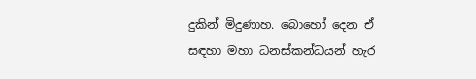දුකින් මිදුණාහ. බොහෝ දෙන ඒ සඳහා මහා ධනස්කන්ධයන් හැර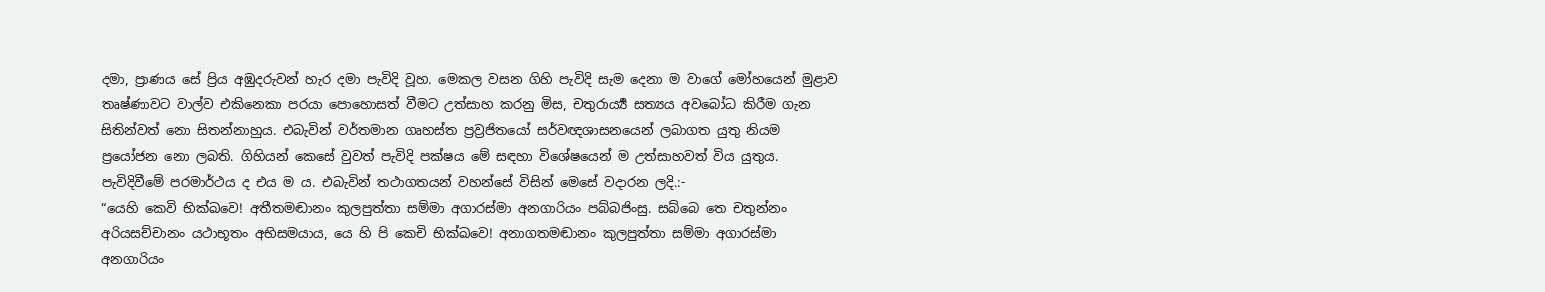දමා, ප්‍රාණය සේ ප්‍රිය අඹුදරුවන් හැර දමා පැවිදි වූහ. මෙකල වසන ගිහි පැවිදි සැම දෙනා ම වාගේ මෝහයෙන් මුළාව තෘෂ්ණාවට වාල්ව එකිනෙකා පරයා පොහොසත් වීමට උත්සාහ කරනු මිස, චතුරාර්‍ය්‍ය සත්‍යය අවබෝධ කිරීම ගැන සිතින්වත් නො සිතන්නාහුය. එබැවින් වර්තමාන ගෘහස්ත ප්‍ර‍ව්‍ර‍ජිතයෝ සර්වඥශාසනයෙන් ලබාගත යුතු නියම ප්‍රයෝජන නො ලබති. ගිහියන් කෙසේ වුවත් පැවිදි පක්ෂය මේ සඳහා විශේෂයෙන් ම උත්සාහවත් විය යුතුය. පැවිදිවීමේ පරමාර්ථය ද එය ම ය. එබැවින් තථාගතයන් වහන්සේ විසින් මෙසේ වදාරන ලදි.:-
“යෙහි කෙවි භික්ඛවෙ! අතීතමඬානං කුලපුත්තා සම්මා අගාරස්මා අනගාරියං පබ්බජිංසු. සබ්බෙ තෙ චතුන්නං අරියසච්චානං යථාභූතං අභිසමයාය, යෙ හි පි කෙචි භික්ඛවෙ! අනාගතමඬානං කුලපුත්තා සම්මා අගාරස්මා අනගාරියං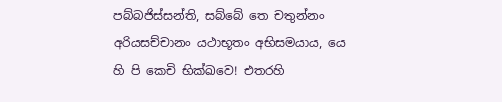පබ්බජිස්සන්ති, සබ්බේ තෙ චතුන්නං අරියසච්චානං යථාභූතං අභිසමයාය, යෙ හි පි කෙචි භික්ඛවෙ! එතරහි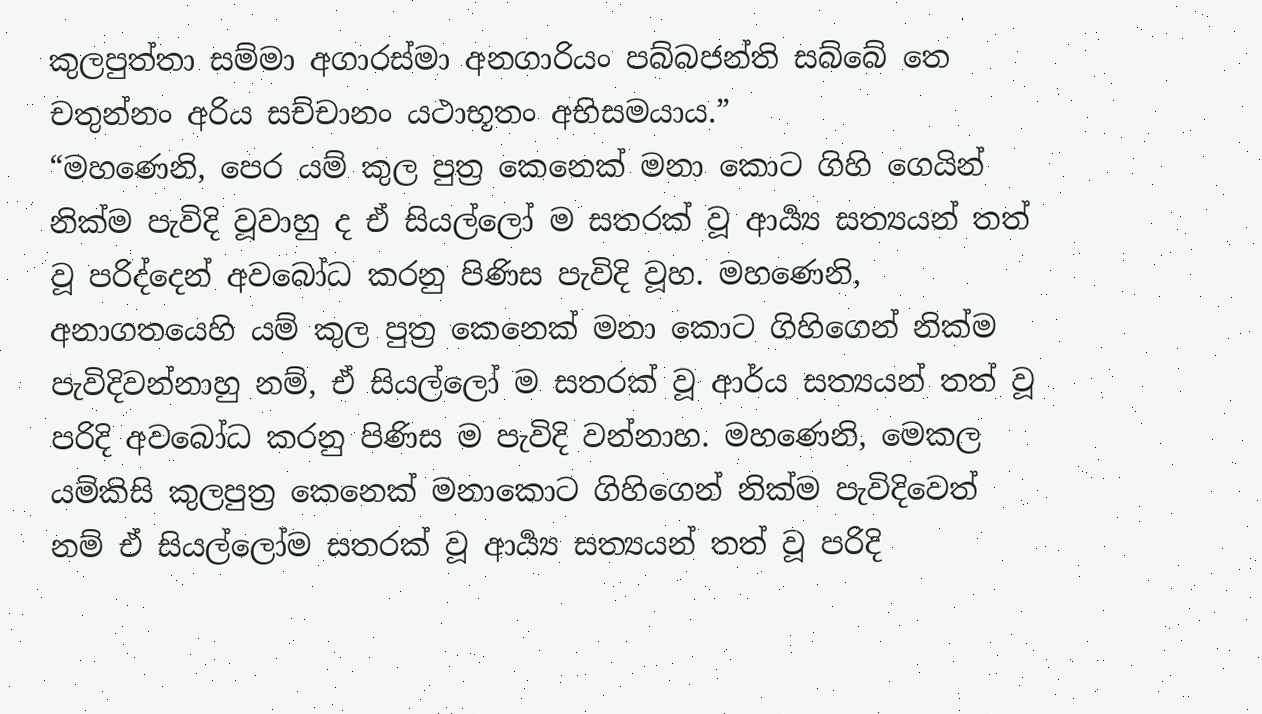කුලපුත්තා සම්මා අගාරස්මා අනගාරියං පබ්බජන්ති සබ්බේ තෙ චතුන්නං අරිය සච්චානං යථාභූතං අභිසමයාය.”
“මහණෙනි, පෙර යම් කුල පුත්‍ර‍ කෙනෙක් මනා කොට ගිහි ගෙයින් නික්ම පැවිදි වූවාහු ද ඒ සියල්ලෝ ම සතරක් වූ ආර්‍ය්‍ය සත්‍යයන් තත් වූ පරිද්දෙන් අවබෝධ කරනු පිණිස පැවිදි වූහ. මහණෙනි, අනාගතයෙහි යම් කුල පුත්‍ර‍ කෙනෙක් මනා කොට ගිහිගෙන් නික්ම පැවිදිවන්නාහු නම්, ඒ සියල්ලෝ ම සතරක් වූ ආර්ය සත්‍යයන් තත් වූ පරිදි අවබෝධ කරනු පිණිස ම පැවිදි වන්නාහ. මහණෙනි, මෙකල යම්කිසි කුලපුත්‍ර‍ කෙනෙක් මනාකොට ගිහිගෙන් නික්ම පැවිදිවෙත් නම් ඒ සියල්ලෝම සතරක් වූ ආර්‍ය්‍ය සත්‍යයන් තත් වූ පරිදි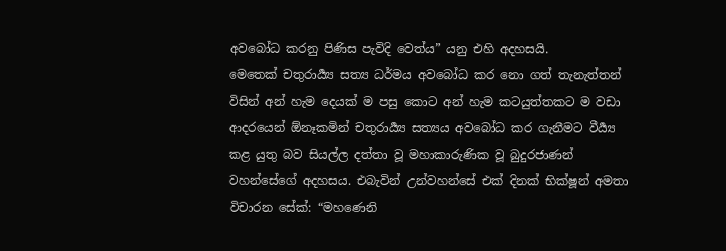අවබෝධ කරනු පිණිස පැවිදි වෙත්ය” යනු එහි අදහසයි.
මෙතෙක් චතුරාර්‍ය්‍ය සත්‍ය ධර්මය අවබෝධ කර නො ගත් තැනැත්තන් විසින් අන් හැම දෙයක් ම පසු කොට අන් හැම කටයුත්තකට ම වඩා ආදරයෙන් ඕනෑකමින් චතුරාර්‍ය්‍ය සත්‍යය අවබෝධ කර ගැනීමට වීර්‍ය්‍ය කළ යුතු බව සියල්ල දත්තා වූ මහාකාරුණික වූ බුදුරජාණන් වහන්සේගේ අදහසය. එබැවින් උන්වහන්සේ එක් දිනක් භික්ෂූන් අමතා විචාරන සේක්: “මහණෙනි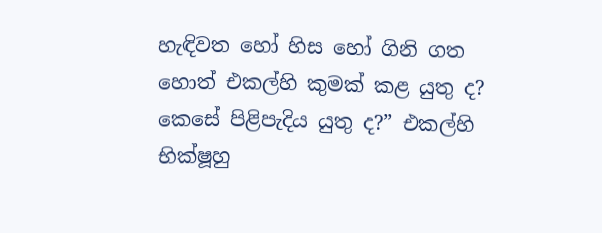හැඳිවත හෝ හිස හෝ ගිනි ගත හොත් එකල්හි කුමක් කළ යුතු ද? කෙසේ පිළිපැදිය යුතු ද?” එකල්හි භික්ෂූහු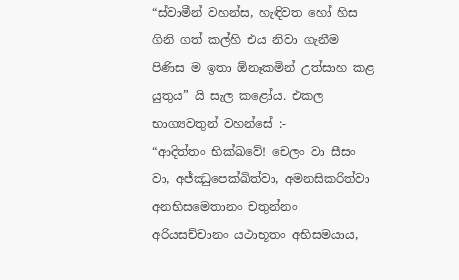“ස්වාමීන් වහන්ස, හැඳිවත හෝ හිස ගිනි ගත් කල්හි එය නිවා ගැනීම පිණිස ම ඉතා ඕනෑකමින් උත්සාහ කළ යුතුය” යි සැල කළෝය. එකල භාග්‍යවතුන් වහන්සේ :-
“ආදිත්තං භික්ඛවේ! චෙලං වා සීසං වා, අජ්ඣුපෙක්ඛිත්වා, අමනසිකරිත්වා අනභිසමෙතානං චතුන්නං අරියසච්චානං යථාභූතං අභිසමයාය,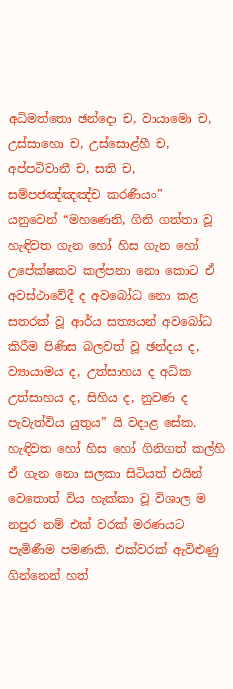අධිමත්තො ඡන්දො ච, වායාමො ච, උස්සාහො ච, උස්සොළ්හී ච, අප්පටිවානී ච, සති ච, සම්පජඤ්ඤඤ්ච කරණීයං”
යනුවෙන් “මහණෙනි, ගිනි ගත්තා වූ හැඳිවත ගැන හෝ හිස ගැන හෝ උපේක්ෂකව කල්පනා නො කොට ඒ අවස්ථාවේදී ද අවබෝධ නො කළ සතරක් වූ ආර්ය සත්‍යයන් අවබෝධ කිරීම පිණිස බලවත් වූ ඡන්දය ද, ව්‍යායාමය ද, උත්සාහය ද අධික උත්සාහය ද, සිහිය ද, නුවණ ද පැවැත්විය යුතුය” යි වදාළ සේක.
හැඳිවත හෝ හිස හෝ ගිනිගත් කල්හි ඒ ගැන නො සලකා සිටියත් එයින් වෙතොත් විය හැක්කා වූ විශාල ම නපුර නම් එක් වරක් මරණයට පැමිණීම පමණකි. එක්වරක් ඇවිළුණු ගින්නෙන් හත්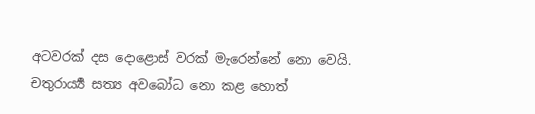අටවරක් දස දොළොස් වරක් මැරෙන්නේ නො වෙයි. චතුරාර්‍ය්‍ය සත්‍ය අවබෝධ නො කළ හොත්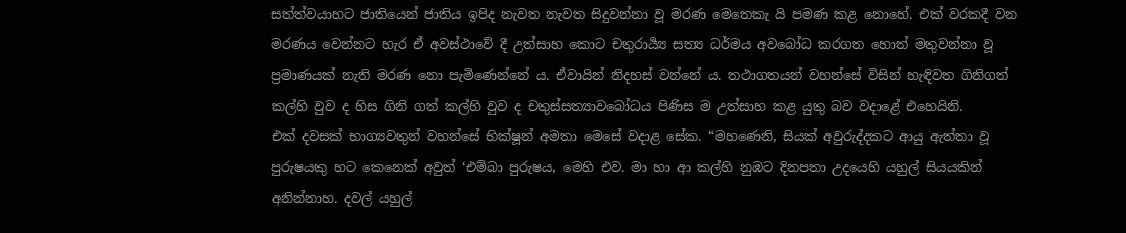සත්ත්වයාහට ජාතියෙන් ජාතිය ඉපිද නැවත නැවත සිදුවන්නා වූ මරණ මෙතෙකැ යි පමණ කළ නොහේ. එක් වරකදී වන මරණය වෙන්නට හැර ඒ අවස්ථාවේ දී උත්සාහ කොට චතුරාර්‍ය්‍ය සත්‍ය ධර්මය අවබෝධ කරගත හොත් මතුවන්නා වූ ප්‍ර‍මාණයක් නැති මරණ නො පැමිණෙන්නේ ය. ඒවායින් නිදහස් වන්නේ ය. තථාගතයන් වහන්සේ විසින් හැඳිවත ගිනිගත් කල්හි වුව ද හිස ගිනි ගත් කල්හි වුව ද චතුස්සත්‍යාවබෝධය පිණිස ම උත්සාහ කළ යුතු බව වදාළේ එහෙයිනි.
එක් දවසක් භාග්‍යවතුන් වහන්සේ භික්ෂූන් අමතා මෙසේ වදාළ සේක. “මහණෙනි, සියක් අවුරුද්දකට ආයු ඇත්තා වූ පුරුෂයකු හට කෙනෙක් අවුත් ‘එම්බා පුරුෂය, මෙහි එව. මා හා ආ කල්හි නුඹට දිනපතා උදයෙහි යහුල් සියයකින් අනින්නාහ. දවල් යහුල්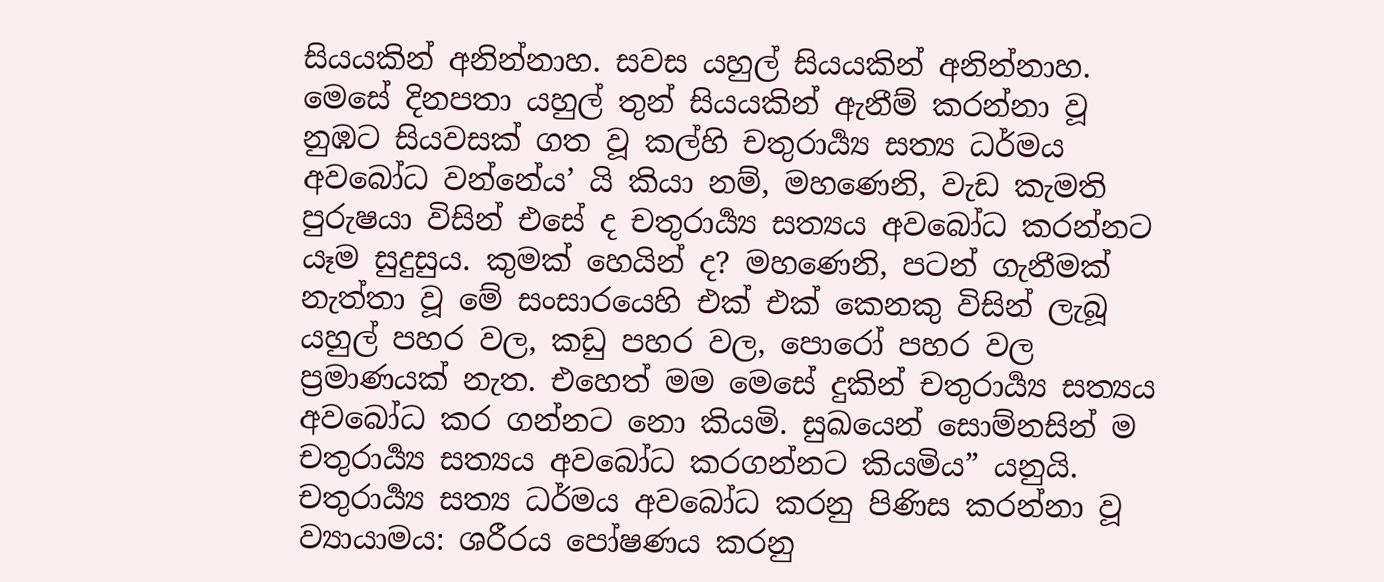සියයකින් අනින්නාහ. සවස යහුල් සියයකින් අනින්නාහ. මෙසේ දිනපතා යහුල් තුන් සියයකින් ඇනීම් කරන්නා වූ නුඹට සියවසක් ගත වූ කල්හි චතුරාර්‍ය්‍ය සත්‍ය ධර්මය අවබෝධ වන්නේය’ යි කියා නම්, මහණෙනි, වැඩ කැමති පුරුෂයා විසින් එසේ ද චතුරාර්‍ය්‍ය සත්‍යය අවබෝධ කරන්නට යෑම සුදුසුය. කුමක් හෙයින් ද? මහණෙනි, පටන් ගැනීමක් නැත්තා වූ මේ සංසාරයෙහි එක් එක් කෙනකු විසින් ලැබූ යහුල් පහර වල, කඩු පහර වල, පොරෝ පහර වල ප්‍ර‍මාණයක් නැත. එහෙත් මම මෙසේ දුකින් චතුරාර්‍ය්‍ය සත්‍යය අවබෝධ කර ගන්නට නො කියමි. සුඛයෙන් සොම්නසින් ම චතුරාර්‍ය්‍ය සත්‍යය අවබෝධ කරගන්නට කියමිය” යනුයි.
චතුරාර්‍ය්‍ය සත්‍ය ධර්මය අවබෝධ කරනු පිණිස කරන්නා වූ ව්‍යායාමය: ශරීරය පෝෂණය කරනු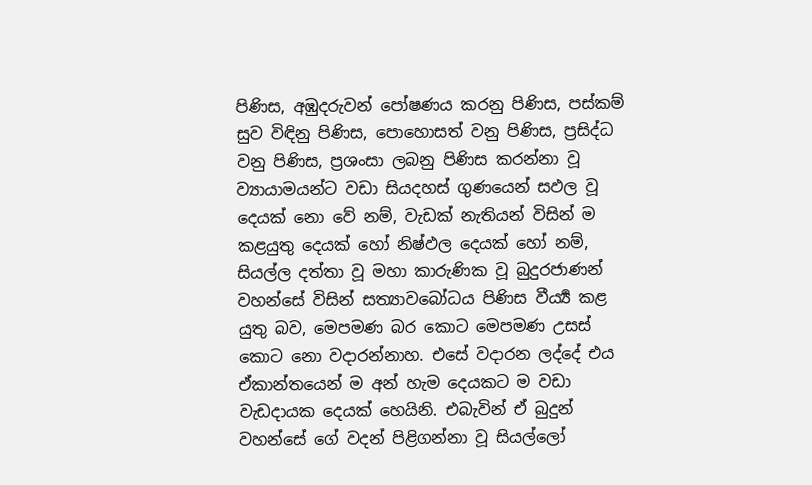පිණිස, අඹුදරුවන් පෝෂණය කරනු පිණිස, පස්කම් සුව විඳිනු පිණිස, පොහොසත් වනු පිණිස, ප්‍ර‍සිද්ධ වනු පිණිස, ප්‍ර‍ශංසා ලබනු පිණිස කරන්නා වූ ව්‍යායාමයන්ට වඩා සියදහස් ගුණයෙන් සඵල වූ දෙයක් නො වේ නම්, වැඩක් නැතියන් විසින් ම කළයුතු දෙයක් හෝ නිෂ්ඵල දෙයක් හෝ නම්, සියල්ල දත්තා වූ මහා කාරුණික වූ බුදුරජාණන් වහන්සේ විසින් සත්‍යාවබෝධය පිණිස වීර්‍ය්‍ය කළ යුතු බව, මෙපමණ බර කොට මෙපමණ උසස් කොට නො වදාරන්නාහ. එසේ වදාරන ලද්දේ එය ඒකාන්තයෙන් ම අන් හැම දෙයකට ම වඩා වැඩදායක දෙයක් හෙයිනි. එබැවින් ඒ බුදුන් වහන්සේ ගේ වදන් පිළිගන්නා වූ සියල්ලෝ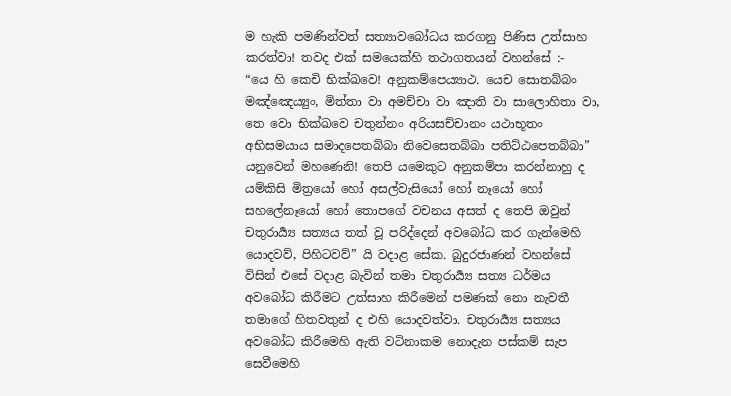ම හැකි පමණින්වත් සත්‍යාවබෝධය කරගනු පිණිස උත්සාහ කරත්වා! තවද එක් සමයෙක්හි තථාගතයන් වහන්සේ :-
“යෙ හි කෙචි භික්ඛවෙ! අනුකම්පෙය්‍යාථ. යෙච සොතබ්බං මඤ්ඤෙය්‍යුං, මිත්තා වා අමච්චා වා ඤාති වා සාලොහිතා වා, තෙ වො භික්ඛවෙ චතුන්නං අරියසච්චානං යථාභූතං අභිසමයාය සමාදපෙතබ්බා නිවෙසෙතබ්බා පතිට්ඨපෙතබ්බා”
යනුවෙන් මහණෙනි! තෙපි යමෙකුට අනුකම්පා කරන්නාහු ද යම්කිසි මිත්‍රයෝ හෝ අසල්වැසියෝ හෝ නෑයෝ හෝ සහලේනෑයෝ හෝ තොපගේ වචනය අසත් ද තෙපි ඔවුන් චතුරාර්‍ය්‍ය සත්‍යය තත් වූ පරිද්දෙන් අවබෝධ කර ගැන්මෙහි යොදවව්, පිහිටවව්” යි වදාළ සේක. බුදුරජාණන් වහන්සේ විසින් එසේ වදාළ බැවින් තමා චතුරාර්‍ය්‍ය සත්‍ය ධර්මය අවබෝධ කිරීමට උත්සාහ කිරීමෙන් පමණක් නො නැවතී තමාගේ හිතවතුන් ද එහි යොදවත්වා. චතුරාර්‍ය්‍ය සත්‍යය අවබෝධ කිරීමෙහි ඇති වටිනාකම නොදැන පස්කම් සැප සෙවීමෙහි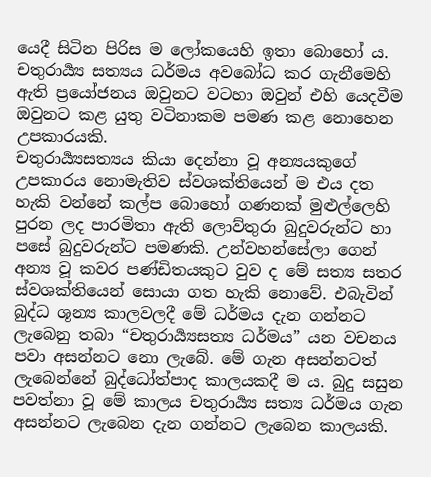යෙදී සිටින පිරිස ම ලෝකයෙහි ඉතා බොහෝ ය. චතුරාර්‍ය්‍ය සත්‍යය ධර්මය අවබෝධ කර ගැනීමෙහි ඇති ප්‍රයෝජනය ඔවුනට වටහා ඔවුන් එහි යෙදවීම ඔවුනට කළ යුතු වටිනාකම පමණ කළ නොහෙන උපකාරයකි.
චතුරාර්‍ය්‍යසත්‍යය කියා දෙන්නා වූ අන්‍යයකුගේ උපකාරය නොමැතිව ස්වශක්තියෙන් ම එය දත හැකි වන්නේ කල්ප බොහෝ ගණනක් මුළුල්ලෙහි පුරන ලද පාරමිතා ඇති ලොව්තුරා බුදුවරුන්ට හා පසේ බුදුවරුන්ට පමණකි. උන්වහන්සේලා ගෙන් අන්‍ය වූ කවර පණ්ඩිතයකුට වුව ද මේ සත්‍ය සතර ස්වශක්තියෙන් සොයා ගත හැකි නොවේ. එබැවින් බුද්ධ ශූන්‍ය කාලවලදී මේ ධර්මය දැන ගන්නට ලැබෙනු තබා “චතුරාර්‍ය්‍යසත්‍ය ධර්මය” යන වචනය පවා අසන්නට නො ලැබේ. මේ ගැන අසන්නටත් ලැබෙන්නේ බුද්ධෝත්පාද කාලයකදී ම ය. බුදු සසුන පවත්නා වූ මේ කාලය චතුරාර්‍ය්‍ය සත්‍ය ධර්මය ගැන අසන්නට ලැබෙන දැන ගන්නට ලැබෙන කාලයකි.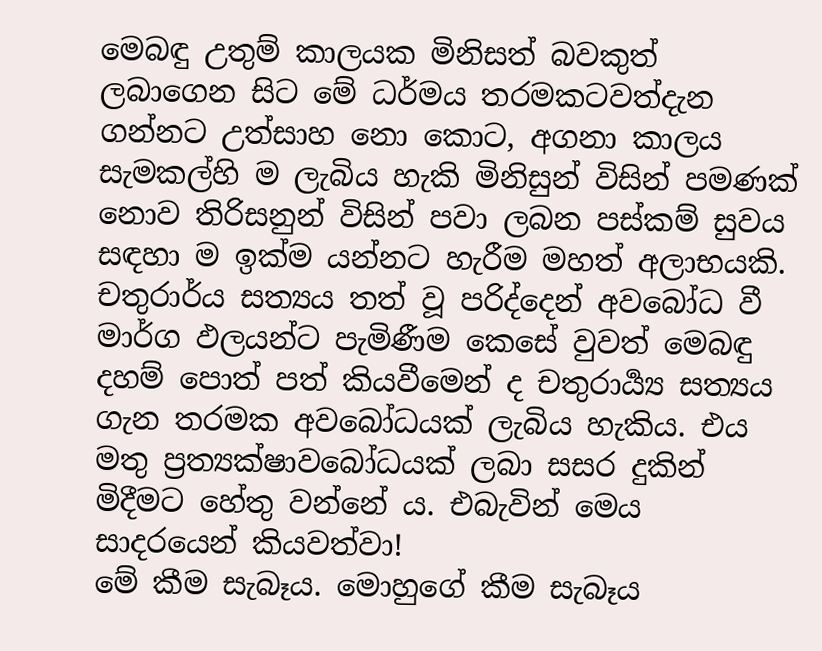මෙබඳු උතුම් කාලයක මිනිසත් බවකුත් ලබාගෙන සිට මේ ධර්මය තරමකටවත්දැන ගන්නට උත්සාහ නො කොට, අගනා කාලය සැමකල්හි ම ලැබිය හැකි මිනිසුන් විසින් පමණක් නොව තිරිසනුන් විසින් පවා ලබන පස්කම් සුවය සඳහා ම ඉක්ම යන්නට හැරීම මහත් අලාභයකි. චතුරාර්ය සත්‍යය තත් වූ පරිද්දෙන් අවබෝධ වී මාර්ග ඵලයන්ට පැමිණීම කෙසේ වුවත් මෙබඳු දහම් පොත් පත් කියවීමෙන් ද චතුරාර්‍ය්‍ය සත්‍යය ගැන තරමක අවබෝධයක් ලැබිය හැකිය. එය මතු ප්‍ර‍ත්‍යක්ෂාවබෝධයක් ලබා සසර දුකින් මිදීමට හේතු වන්නේ ය. එබැවින් මෙය සාදරයෙන් කියවත්වා!
මේ කීම සැබෑය. මොහුගේ කීම සැබෑය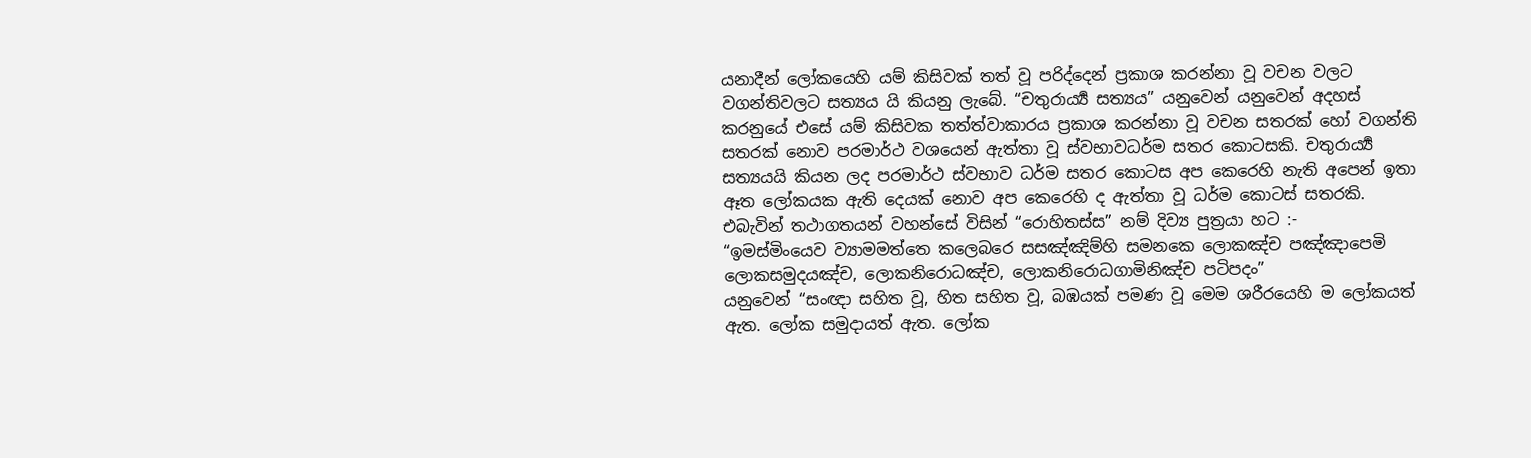යනාදීන් ලෝකයෙහි යම් කිසිවක් තත් වූ පරිද්දෙන් ප්‍ර‍කාශ කරන්නා වූ වචන වලට වගන්තිවලට සත්‍යය යි කියනු ලැබේ. “චතුරාර්‍ය්‍ය සත්‍යය” යනුවෙන් යනුවෙන් අදහස් කරනුයේ එසේ යම් කිසිවක තත්ත්වාකාරය ප්‍ර‍කාශ කරන්නා වූ වචන සතරක් හෝ වගන්ති සතරක් නොව පරමාර්ථ වශයෙන් ඇත්තා වූ ස්වභාවධර්ම සතර කොටසකි. චතුරාර්‍ය්‍ය සත්‍යයයි කියන ලද පරමාර්ථ ස්වභාව ධර්ම සතර කොටස අප කෙරෙහි නැති අපෙන් ඉතා ඈත ලෝකයක ඇති දෙයක් නොව අප කෙරෙහි ද ඇත්තා වූ ධර්ම කොටස් සතරකි. එබැවින් තථාගතයන් වහන්සේ විසින් “රොහිතස්ස” නම් දිව්‍ය පුත්‍ර‍යා හට :-
“ඉමස්මිංයෙව ව්‍යාමමත්තෙ කලෙබරෙ සසඤ්ඤිම්හි සමනකෙ ලොකඤ්ච පඤ්ඤාපෙමි ලොකසමුදයඤ්ච, ලොකනිරොධඤ්ච, ලොකනිරොධගාමිනිඤ්ච පටිපදං”
යනුවෙන් “සංඥා සහිත වූ, හිත සහිත වූ, බඹයක් පමණ වූ මෙම ශරීරයෙහි ම ලෝකයත් ඇත. ලෝක සමුදායත් ඇත. ලෝක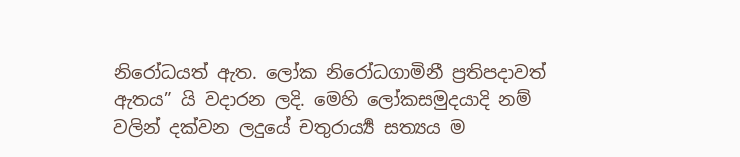නිරෝධයත් ඇත. ලෝක නිරෝධගාමිනී ප්‍ර‍තිපදාවත් ඇතය” යි වදාරන ලදි. මෙහි ලෝකසමුදයාදි නම් වලින් දක්වන ලදුයේ චතුරාර්‍ය්‍ය සත්‍යය ම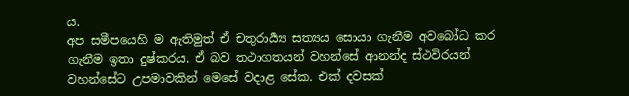ය.
අප සමීපයෙහි ම ඇතිමුත් ඒ චතුරාර්‍ය්‍ය සත්‍යය සොයා ගැනීම අවබෝධ කර ගැනීම ඉතා දුෂ්කරය. ඒ බව තථාගතයන් වහන්සේ ආනන්ද ස්ථවිරයන් වහන්සේට උපමාවකින් මෙසේ වදාළ සේක. එක් දවසක්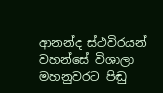ආනන්ද ස්ථවිරයන් වහන්සේ විශාලා මහනුවරට පිඬු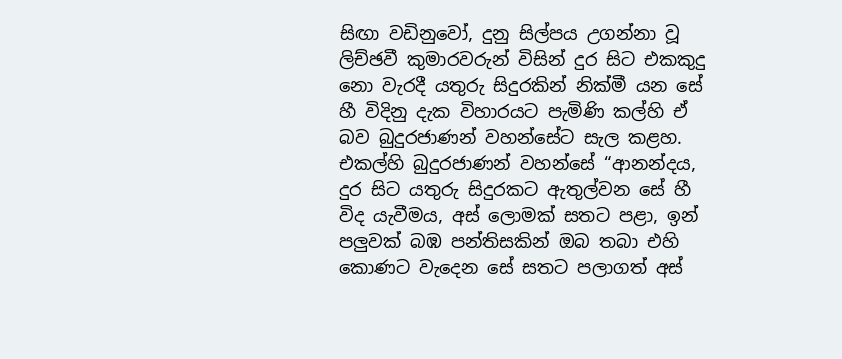සිඟා වඩිනුවෝ, දුනු සිල්පය උගන්නා වූ ලිච්ඡවී කුමාරවරුන් විසින් දුර සිට එකකුදු නො වැරදී යතුරු සිදුරකින් නික්මී යන සේ හී විදිනු දැක විහාරයට පැමිණි කල්හි ඒ බව බුදුරජාණන් වහන්සේට සැල කළහ.
එකල්හි බුදුරජාණන් වහන්සේ “ආනන්දය, දුර සිට යතුරු සිදුරකට ඇතුල්වන සේ හී විද යැවීමය, අස් ලොමක් සතට පළා, ඉන් පලුවක් බඹ පන්තිසකින් ඔබ තබා එහි කොණට වැදෙන සේ සතට පලාගත් අස්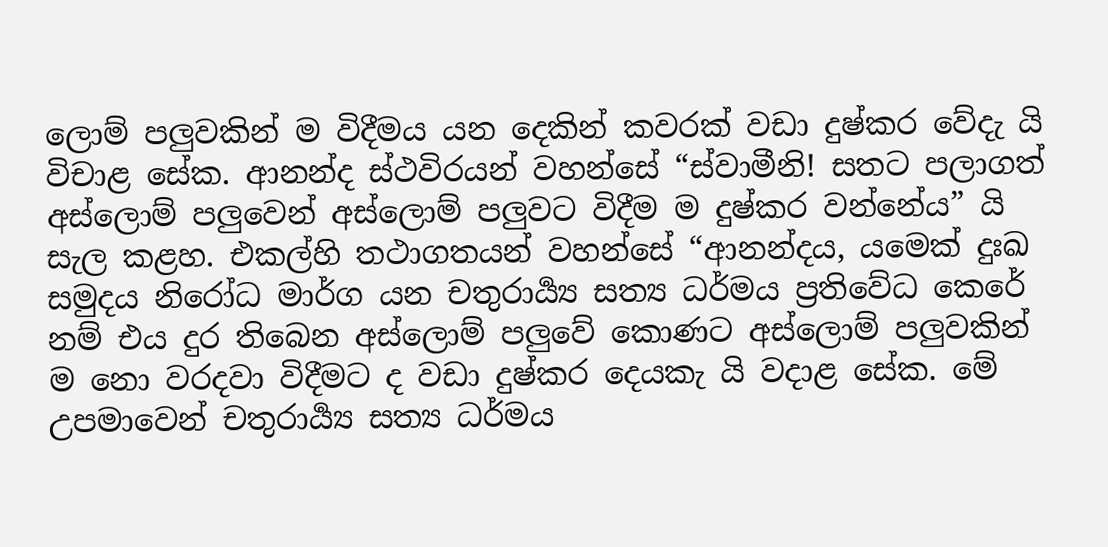ලොම් පලුවකින් ම විදීමය යන දෙකින් කවරක් වඩා දුෂ්කර වේදැ යි විචාළ සේක. ආනන්ද ස්ථවිරයන් වහන්සේ “ස්වාමීනි! සතට පලාගත් අස්ලොම් පලුවෙන් අස්ලොම් පලුවට විදීම ම දුෂ්කර වන්නේය” යි සැල කළහ. එකල්හි තථාගතයන් වහන්සේ “ආනන්දය, යමෙක් දුඃඛ සමුදය නිරෝධ මාර්ග යන චතුරාර්‍ය්‍ය සත්‍ය ධර්මය ප්‍ර‍තිවේධ කෙරේ නම් එය දුර තිබෙන අස්ලොම් පලුවේ කොණට අස්ලොම් පලුවකින් ම නො වරදවා විදීමට ද වඩා දුෂ්කර දෙයකැ යි වදාළ සේක. මේ උපමාවෙන් චතුරාර්‍ය්‍ය සත්‍ය ධර්මය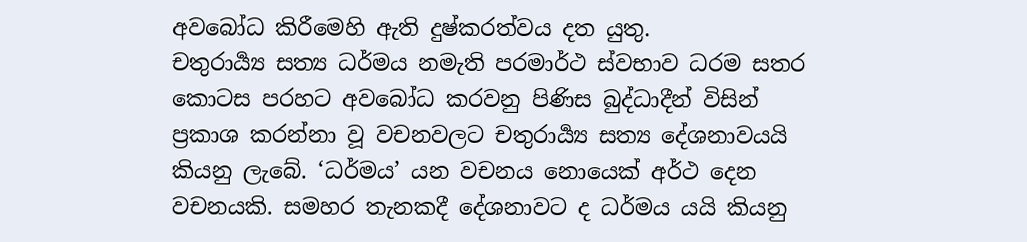අවබෝධ කිරීමෙහි ඇති දුෂ්කරත්වය දත යුතු.
චතුරාර්‍ය්‍ය සත්‍ය ධර්මය නමැති පරමාර්ථ ස්වභාව ධරම සතර කොටස පරහට අවබෝධ කරවනු පිණිස බුද්ධාදීන් විසින් ප්‍ර‍කාශ කරන්නා වූ වචනවලට චතුරාර්‍ය්‍ය සත්‍ය දේශනාවයයි කියනු ලැබේ. ‘ධර්මය’ යන වචනය නොයෙක් අර්ථ දෙන වචනයකි. සමහර තැනකදී දේශනාවට ද ධර්මය යයි කියනු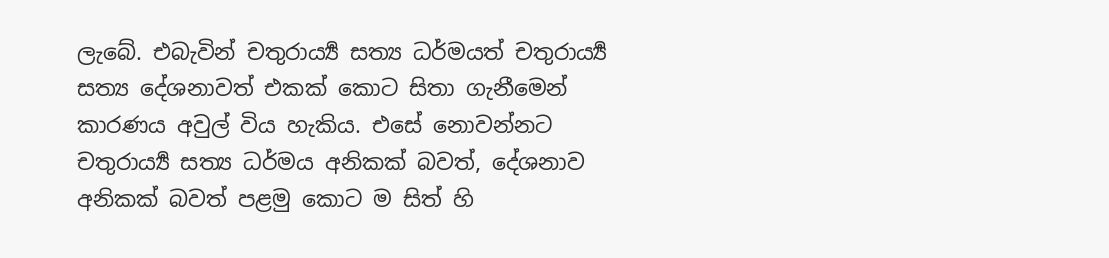ලැබේ. එබැවින් චතුරාර්‍ය්‍ය සත්‍ය ධර්මයත් චතුරාර්‍ය්‍ය සත්‍ය දේශනාවත් එකක් කොට සිතා ගැනීමෙන් කාරණය අවුල් විය හැකිය. එසේ නොවන්නට චතුරාර්‍ය්‍ය සත්‍ය ධර්මය අනිකක් බවත්, දේශනාව අනිකක් බවත් පළමු කොට ම සිත් හි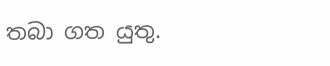තබා ගත යුතු.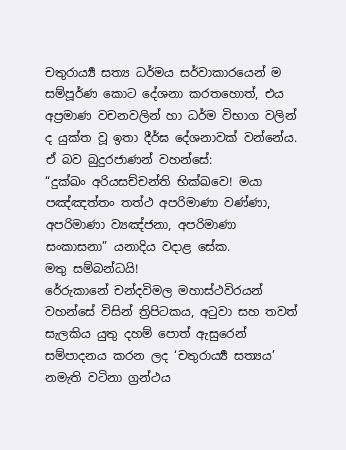චතුරාර්‍ය්‍ය සත්‍ය ධර්මය සර්වාකාරයෙන් ම සම්පූර්ණ කොට දේශනා කරතහොත්, එය අප්‍ර‍මාණ වචනවලින් හා ධර්ම විභාග වලින් ද යුක්ත වූ ඉතා දීර්ඝ දේශනාවක් වන්නේය. ඒ බව බුදුරජාණන් වහන්සේ:
“දුක්ඛං අරියසච්චන්ති භික්ඛවෙ! මයා පඤ්ඤත්තං තත්ථ අපරිමාණා වණ්ණා, අපරිමාණා ව්‍යඤ්ජනා, අපරිමාණා සංකාසනා” යනාදිය වදාළ සේක.
මතු සම්බන්ධයි!
රේරුකානේ චන්දවිමල මහාස්ථවිරයන් වහන්සේ විසින් ත්‍රිපිටකය, අටුවා සහ තවත් සැලකිය යුතු දහම් පොත් ඇසුරෙන් සම්පාදනය කරන ලද ‘චතුරාර්‍ය්‍ය සත්‍යය’ නමැති වටිනා ග්‍රන්ථය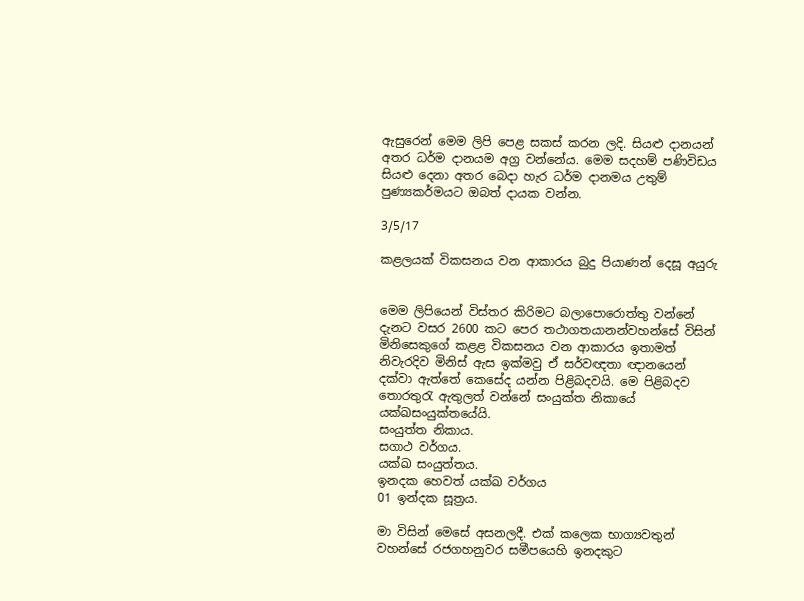ඇසුරෙන් මෙම ලිපි පෙළ සකස් කරන ලදි. සියළු දානයන් අතර ධර්ම දානයම අග්‍ර වන්නේය. මෙම සදහම් පණිවිඩය සියළු දෙනා අතර බෙදා හැර ධර්ම දානමය උතුම් පුණ්‍යකර්මයට ඔබත් දායක වන්න.

3/5/17

කළලයක් විකසනය වන ආකාරය බුදු පියාණන් දෙසූ අයුරු


මෙම ලිපියෙන් විස්තර කිරිමට බලාපොරොත්තු වන්නේ දැනට වසර 2600 කට පෙර තථාගතයානන්වහන්සේ විසින් මිනිසෙකුගේ කළළ විකසනය වන ආකාරය ඉතාමත් නිවැරදිව මිනිස් ඇස ඉක්මවු ඒ සර්වඥතා ඥානයෙන් දක්වා ඇත්තේ කෙසේද යන්න පිළිබදවයි. මෙ පිළිබදව තොරතුරැ ඇතුලත් වන්නේ සංයුක්ත නිකායේ යක්ඛසංයුක්තයේයි.
සංයුත්ත නිකාය.
සගාථ වර්ගය.
යක්ඛ සංයුත්තය.
ඉන‍දක හෙවත් යක්ඛ වර්ගය
01 ඉන්දක සූත්‍රය.

මා විසින් මෙසේ අසනලදී. එක් කලෙක භාග්‍යවතුන් වහන්සේ රජගහනුවර සමීපයෙහි ඉන‍දකුට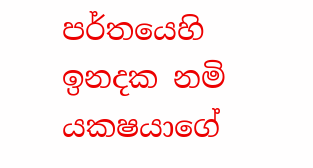පර්තයෙහි ඉන‍දක නමි යක‍ෂයාගේ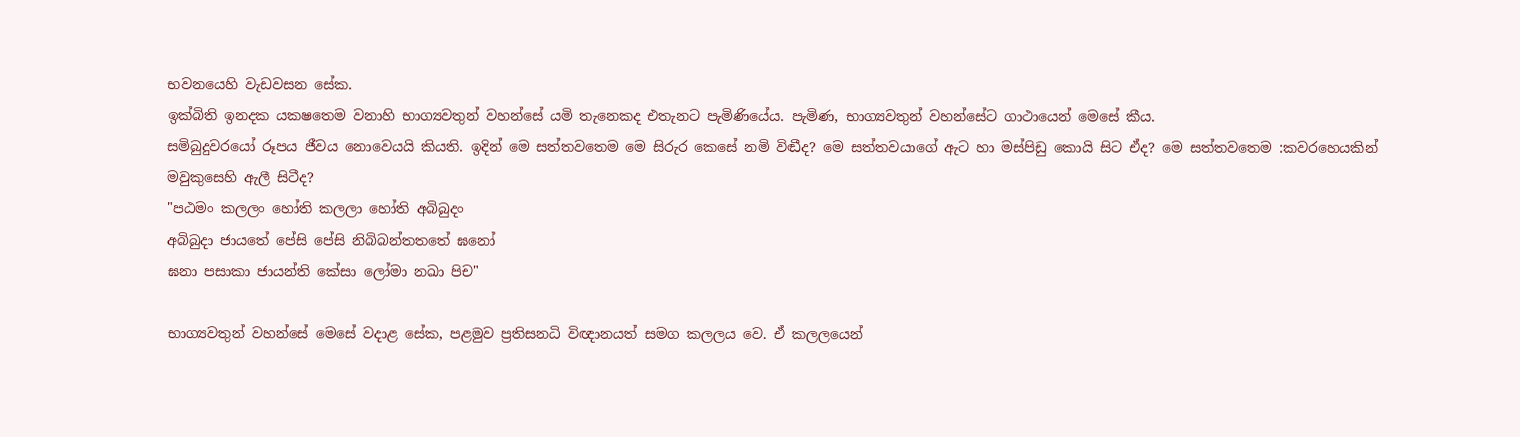භවනයෙහි වැඩවසන සේක.
ඉක්බිති ඉන‍දක යක‍ෂතෙම වනාහි භාග්‍යවතුන් වහන්සේ යමි තැනෙකද එතැනට පැමිණියේය. පැමිණ, භාග්‍යවතුන් වහන්සේට ගාථායෙන් මෙසේ කීය.
සමිබුදුවරයෝ රූපය ජීවය නොවෙයයි කියති. ඉදින් මෙ සත්ත‍වතෙම මෙ සිරුර කෙසේ නමි විඬීද? මෙ සත්ත‍වයාගේ ඇට හා මස්පිඩු කොයි සිට ඒද? මෙ සත්ත‍වතෙම :කවරහෙයකින් මවුකුසෙහි ඇලී සිටීද?
"පඨමං කලලං හෝති කලලා හෝති අබිබුදං
අබිබුදා ජායතේ පේසි පේසි නිබිබන්තතතේ ඝනෝ
ඝනා පසාකා ජායන්ති කේසා ලෝමා නඛා පිච"

භාග්‍යවතුන් වහන්සේ මෙසේ වදාළ සේක, පළමුව ප්‍රතිසන‍ධි විඥානයත් සමග කලලය වෙ. ඒ කලලයෙන්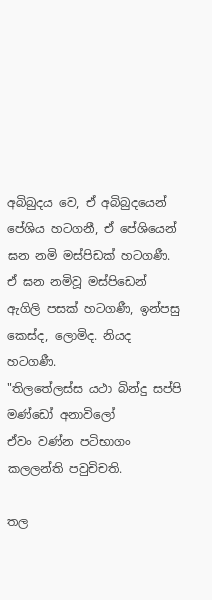අබිබුදය වෙ, ඒ අබිබුදයෙන් පේශිය හටගනී, ඒ පේශියෙන් ඝන නමි මස්පිඩක් හටගණී. ඒ ඝන නමිවූ මස්පිඩෙන් ඇගිලි පසක් හටගණී, ඉන්පසු කෙස්ද, ලොමිද. නියද හටගණී.
"තිලතේලස්ස යථා බින්දු සප්පි මණ්ඩෝ අනාවිලෝ
ඒවං වණ්න පටිභාගං කලලන්ති පවුචිචති.

තල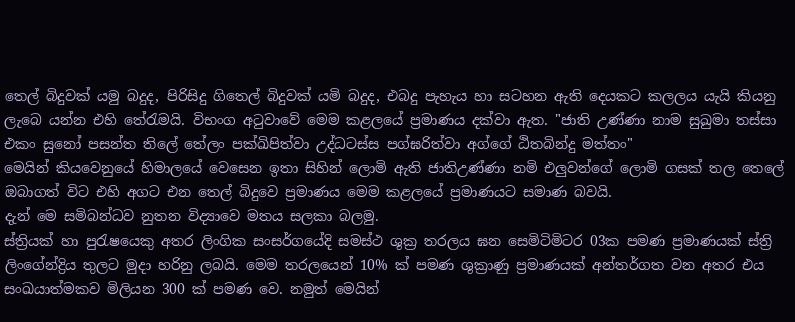තෙල් බිදුවක් යමු බදුද, පිරිසිදු ගිතෙල් බිදුවක් යමි බදුද, එබදු පැහැය හා සටහන ඇති දෙයකට කලලය යැයි කියනු ලැබෙ යන්න එහි තේරැමයි. විභංග අටුවාවේ මෙම කළලයේ ප්‍රමාණය දක්වා ඇත. "ජාති උණ්ණා නාම සුඛුමා තස්සා එකං සුනෝ පසන්ත තිලේ තේලං පක්ඛිපිත්වා උද්ධටස්ස පග්ඝරිත්වා අග්ගේ ඨිතබින්දු මත්තං"
මෙයින් කියවෙනුයේ හිමාලයේ වෙසෙන ඉතා සිහින් ලොමි ඇති ජාතිඋණ්ණා නමි එලුවන්ගේ ලොමි ගසක් තල තෙලේ ඔබාගත් විට එහි අගට එන තෙල් බිදුවෙ ප්‍රමාණය මෙම කළලයේ ප්‍රමාණයට සමාණ බවයි.
දැන් මෙ සමිබන්ධව නුතන විද්‍යාවෙ මතය සලකා බලමු.
ස්ත්‍රියක් හා පුරැෂයෙකු අතර ලිංගික සංසර්ගයේදි සමස්ථ ශුක්‍ර තරලය ඝන සෙමිටිමිටර 03ක පමණ ප්‍රමාණයක් ස්ත්‍රි ලිංගේන්ද්‍රිය තුලට මුදා හරිනු ලබයි. මෙම තරලයෙන් 10% ක් පමණ ශුක්‍රාණු ප්‍රමාණයක් අන්තර්ගත වන අතර එය සංඛයාත්මකව මිලියන 300 ක් පමණ වෙ. නමුත් මෙයින්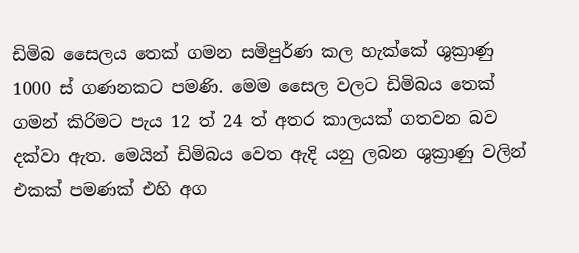ඩිමිබ සෛලය තෙක් ගමන සමිපුර්ණ කල හැක්කේ ශුක්‍රාණු 1000 ස් ගණනකට පමණි. මෙම සෛල වලට ඩිමිබය තෙක් ගමන් කිරිමට පැය 12 ත් 24 ත් අතර කාලයක් ගතවන බව දක්වා ඇත. මෙයින් ඩිමිබය වෙත ඇදි යනු ලබන ශුක්‍රාණු වලින් එකක් පමණක් එහි අග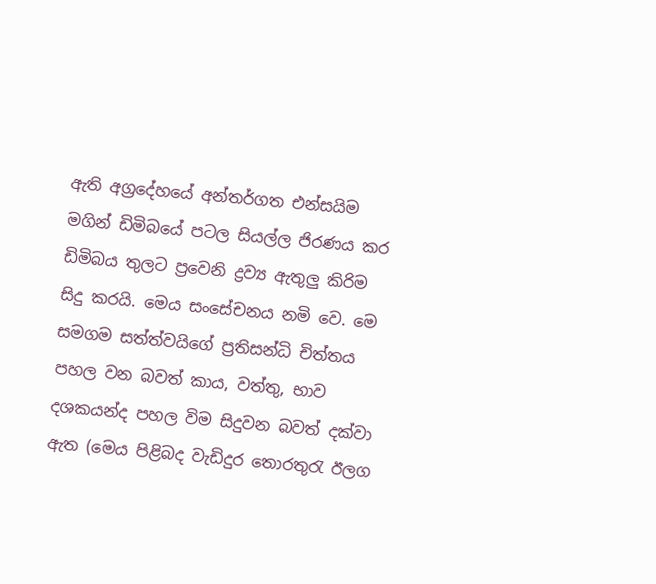ඇති අග්‍රදේහයේ අන්තර්ගත එන්සයිම මගින් ඩිමිබයේ පටල සියල්ල ජිරණය කර ඩිමිබය තුලට ප්‍රවෙනි ද්‍රව්‍ය ඇතුලු කිරිම සිදු කරයි. මෙය සංසේචනය නමි වෙ. මෙ සමගම සත්ත්වයිගේ ප්‍රතිසන්ධි චිත්තය පහල වන බවත් කාය, වත්තු, භාව දශකයන්ද පහල විම සිදුවන බවත් දක්වා ඇත (මෙය පිළිබද වැඩිදුර තොරතුරැ ඊලග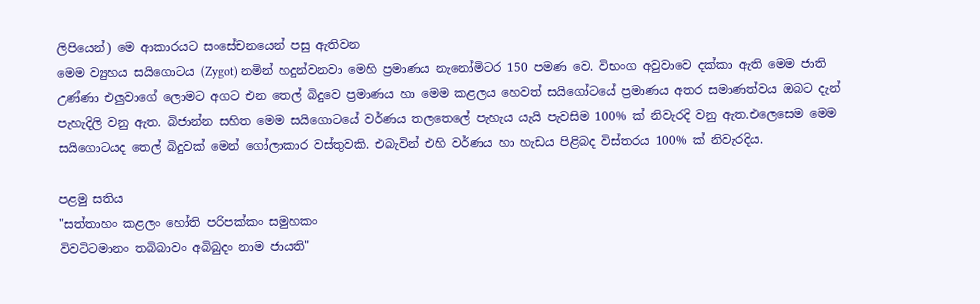ලිපියෙන්) මෙ ආකාරයට සංසේචනයෙන් පසු ඇතිවන
මෙම ව්‍යුහය සයිගොටය (Zygot) නමින් හදුන්වනවා මෙහි ප්‍රමාණය නැනෝමිටර 150 පමණ වෙ. විභංග අවුවාවෙ දක්කා ඇති මෙම ජාති උණ්ණා එලුවා‍ගේ ලොමට අගට එන තෙල් බිදුවෙ ප්‍රමාණය හා මෙම කළලය හෙවත් සයිගෝටයේ ප්‍රමාණය අතර සමාණත්වය ඔබට දැන් පැහැදිලි වනු ඇත. බිජාන්න සහිත මෙම සයිගොටයේ වර්ණය තලතෙලේ පැහැය යැයි පැවසිම 100% ක් නිවැරදි වනු ඇත.එලෙසෙම මෙම සයිගොටයද තෙල් බිදුවක් මෙන් ගෝලාකාර වස්තුවකි. එබැවින් එහි වර්ණය හා හැඩය පිළිබද විස්තරය 100% ක් නිවැරදිය.

පළමු සතිය
"සත්තාහං කළලං හෝති පරිපක්කං සමුහකං
විවටිටමානං තබිබාවං අබිබුදං නාම ජායති"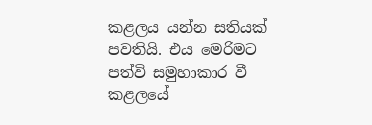කළලය යන්න සතියක් පවතියි. එය මෙරිමට පත්වි සමුහාකාර වී කළලයේ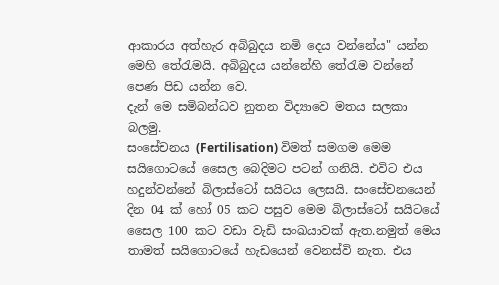ආකාරය අත්හැර අබිබුදය නමි දෙය වන්නේය" යන්න මෙහි තේරැමයි. අබිබුදය යන්නේහි තේරැම වන්නේ පෙණ පිඩ යන්න වෙ.
දැන් මෙ සමිබන්ධව නුතන විද්‍යාවෙ මතය සලකා බලමු.
සංසේචනය (Fertilisation) විමත් සමගම මෙම සයිගොටයේ සෛල බෙදිමට පටන් ගනියි. එවිට එය හදුන්වන්නේ බිලාස්ටෝ සයිටය ලෙසයි. සංසේචනයෙන් දින 04 ක් හෝ 05 කට පසුව මෙම බිලාස්ටෝ සයිටයේ සෛල 100 කට වඩා වැඩි සංඛයාවක් ඇත.නමුත් මෙය තාමත් සයිගොටයේ හැඩයෙන් වෙනස්වි නැත. එය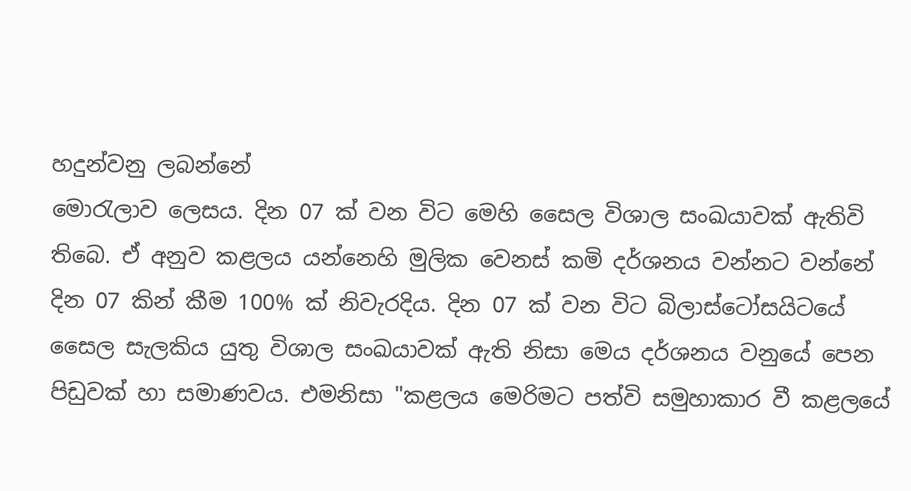හදුන්වනු ලබන්නේ
මොරැලාව ලෙසය. දින 07 ක් වන විට මෙහි සෛල විශාල සංඛයාවක් ඇතිවි තිබෙ. ඒ අනුව කළලය යන්නෙහි මුලික වෙනස් කමි දර්ශනය වන්නට වන්නේ දින 07 කින් කීම 100% ක් නිවැරදිය. දින 07 ක් වන විට බිලාස්ටෝසයිටයේ සෛල සැලකිය යුතු විශාල සංඛයාවක් ඇති නිසා මෙය දර්ශනය වනුයේ පෙන පිඩුවක් හා සමාණවය. එමනිසා "කළලය මෙරිමට පත්වි සමුහාකාර වී කළලයේ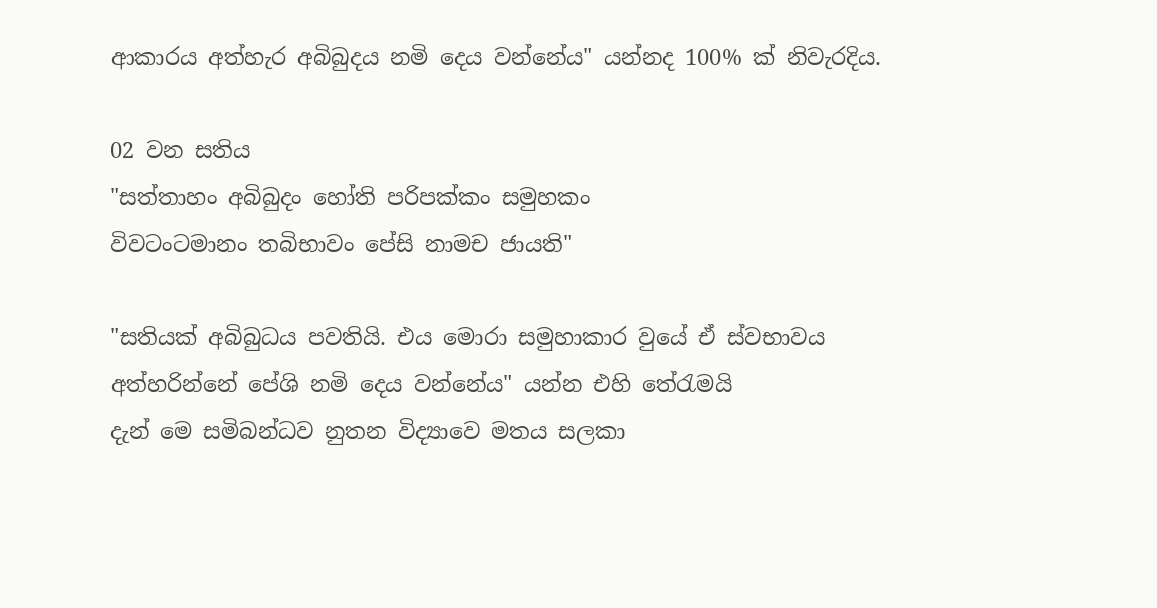ආකාරය අත්හැර අබිබුදය නමි දෙය වන්නේය" යන්නද 100% ක් නිවැරදිය.

02 වන සතිය
"සත්තාහං අබිබුදං හෝති පරිපක්කං සමුහකං
විවටංටමානං තබිභාවං පේසි නාමච ජායති"

"සතියක් අබිබුධය පවතියි. එය මොරා සමුහාකාර වුයේ ඒ ස්වභාවය අත්හරින්නේ පේශි නමි දෙය වන්නේය" යන්න එහි තේරැමයි
දැන් මෙ සමිබන්ධව නුතන විද්‍යාවෙ මතය සලකා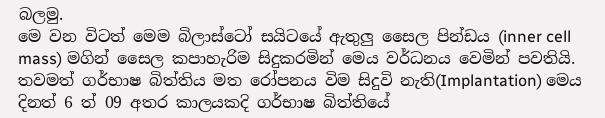බලමු.
මෙ වන විටත් මෙම බිලාස්ටෝ සයිටයේ ඇතුලු සෛල පින්ඩය (inner cell mass) මගින් සෛල කපාහැරිම සිදුකරමින් මෙය වර්ධනය වෙමින් පවතියි. තවමත් ගර්භාෂ බිත්තිය මත රෝපනය විම සිදුවි නැති(Implantation) මෙය දිනත් 6 ත් 09 අතර කාලයකදි ගර්භාෂ බිත්තියේ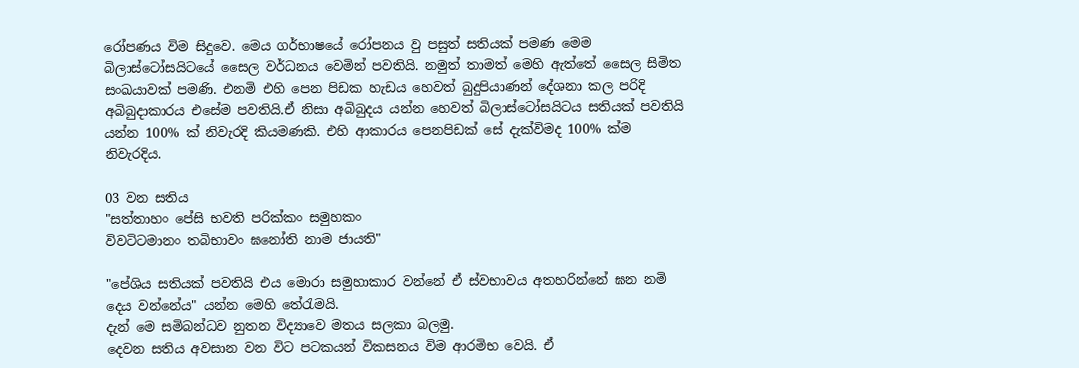රෝපණය විම සිදුවෙ. මෙය ගර්භාෂයේ රෝපනය වු පසුත් සතියක් පමණ මෙම බිලාස්ටෝසයිටයේ සෛල වර්ධනය වෙමින් පවතියි. නමුත් තාමත් මෙහි ඇත්තේ සෛල සිමිත සංඛයාවක් පමණි. එනමි එහි පෙන පිඩක හැඩය හෙවත් බුදුපියාණන් දේශනා කල පරිදි අබිබුදාකාරය එසේම පවතියි.ඒ නිසා අබිබුදය යන්න හෙවත් බිලාස්ටෝසයිටය සතියක් පවතියි යන්න 100% ක් නිවැරදි කියමණකි. එහි ආකාරය පෙනපිඩක් සේ දැක්විමද 100% ක්ම නිවැරදිය.

03 වන සතිය
"සත්තාහං පේසි භවති පරික්කං සමුහකං
විවටිටමානං තබිභාවං ඝනෝති නාම ජායති"

"පේශිය සතියක් පවතියි එය මොරා සමුහාකාර වන්නේ ඒ ස්වභාවය අතහරින්නේ ඝන නමි දෙය වන්නේය" යන්න මෙහි තේරැමයි.
දැන් මෙ සමිබන්ධව නුතන විද්‍යාවෙ මතය සලකා බලමු.
දෙවන සතිය අවසාන වන විට පටකයන් විකසනය විම ආරමිභ වෙයි. ඒ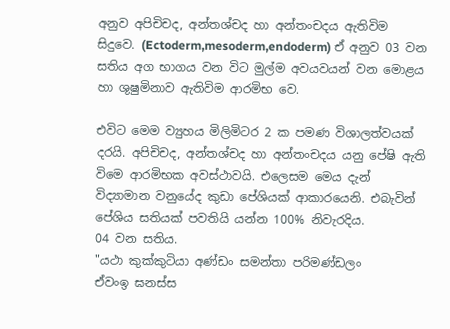අනුව අපිචිචද, අන්තශ්චද හා අන්තංචදය ඇතිවිම සිදුවෙ. (Ectoderm,mesoderm,endoderm) ඒ අනුව 03 වන සතිය අග භාගය වන විට මුල්ම අවයවයන් වන මොළය හා ශුෂුමිනාව ඇතිවිම ආරමිභ වෙ.

එවිට මෙම ව්‍යුහය මිලිමිටර 2 ක පමණ විශාලත්වයක් දරයි. අපිචිචද, අන්තශ්චද හා අන්තංචදය යනු පේෂි ඇති විමෙ ආරමිභක අවස්ථාවයි. එලෙසම මෙය දැන් විද්‍යාමාන වනුයේද කුඩා පේශියක් ආකාරයෙනි. එබැවින් පේශිය සතියක් පවතියි යන්න 100% නිවැරදිය.
04 වන සතිය.
"යථා කුක්කුටියා අණ්ඩං සමන්තා පරිමණ්ඩලං
ඒවංඉ ඝනස්ස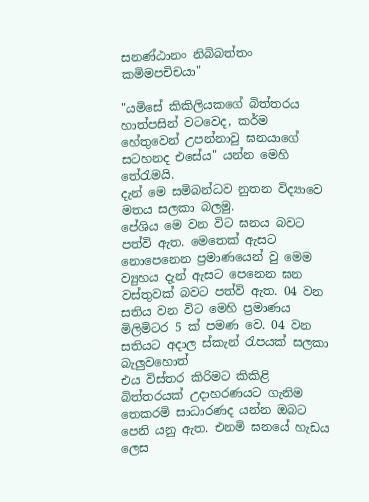සනණ්ඨානං නිබිබත්තං කමිමපචිචයා"

"යමිසේ කිකිලියකගේ බිත්තරය හාත්පසින් වටවෙද, කර්ම හේතුවෙන් උපන්නාවු ඝනයාගේ සටහනද එසේය" යන්න මෙහි තේරැමයි.
දැන් මෙ සමිබන්ධව නුතන විද්‍යාවෙ මතය සලකා බලමු.
පේශිය මෙ වන විට ඝනය බවට පත්වි ඇත. මෙතෙක් ඇසට නොපෙනෙන ප්‍රමාණයෙන් වු මෙම ව්‍යුහය දැන් ඇසට පෙනෙන ඝන වස්තුවක් බවට පත්වි ඇත. 04 වන සතිය වන විට මෙහි ප්‍රමාණය මිලිමිටර 5 ක් පමණ වෙ. 04 වන සතියට අදාල ස්කැන් රැපයක් සලකා බැලුවහොත්
එය විස්තර කිරිමට කිකිළි බිත්තරයක් උදාහරණයට ගැනිම තෙකරමි සාධාරණද යන්න ඔබට පෙනි යනු ඇත. එනමි ඝනයේ හැඩය ලෙස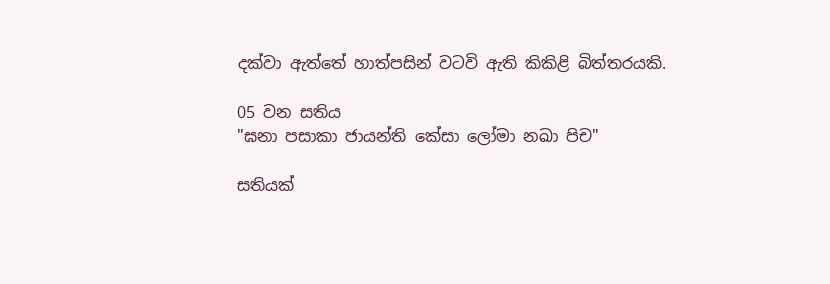දක්වා ඇත්තේ හාත්පසින් වටවි ඇති කිකිළි බිත්තරයකි.

05 වන සතිය
"ඝනා පසාකා ජායන්ති කේසා ලෝමා නඛා පිච"

සතියක්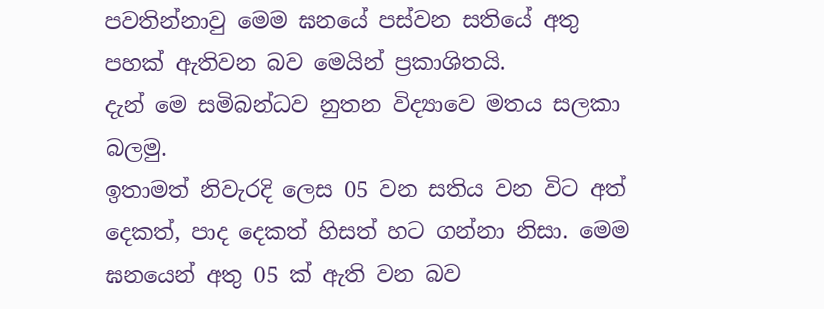පවතින්නාවු මෙම ඝනයේ පස්වන සතියේ අතු පහක් ඇතිවන බව මෙයින් ප්‍රකාශිතයි.
දැන් මෙ සමිබන්ධව නුතන විද්‍යාවෙ මතය සලකා බලමු.
ඉතාමත් නිවැරදි ලෙස 05 වන සතිය වන විට අත් දෙකත්, පාද දෙකත් හිසත් හට ගන්නා නිසා. මෙම ඝනයෙන් අතු 05 ක් ඇති වන බව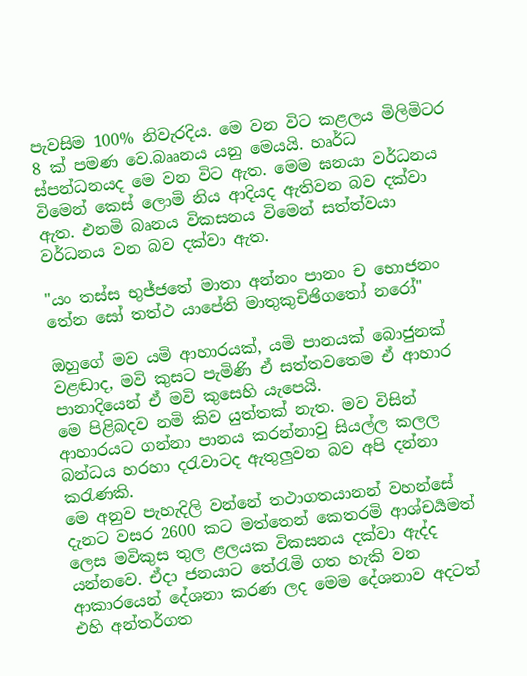පැවසිම 100% නිවැරදිය. මෙ වන විට කළලය මිලිමිටර 8 ක් පමණ වෙ.බෲනය යනු මෙයයි. හෘර්ධ ස්පන්ධනයද මෙ වන විට ඇත. මෙම ඝනයා වර්ධනය විමෙන් කෙස් ලොමි නිය ආදියද ඇතිවන බව දක්වා ඇත. එනමි බෘනය විකසනය විමෙන් සත්ත්වයා වර්ධනය වන බව දක්වා ඇත.

"යං තස්ස භුජ්ජතේ මාතා අන්නං පානං ච භොජනං
තේන සෝ තත්ථ යාපේති මාතුකුචිඡිගතෝ නරෝ"

ඔහුගේ මව යමි ආහාරයක්, යමි පානයක් බොජුනක් වළඬාද, මවි කුසට පැමිණි ඒ සත්ත‍වතෙම ඒ ආහාර පානාදියෙන් ඒ මවි කුසෙහි යැපෙයි.
මෙ පිළිබදව නමි කිව යුත්තක් නැත. මව විසින් ආහාරයට ගන්නා පානය කරන්නාවු සියල්ල කලල බන්ධය හරහා දරැවාටද ඇතුලුවන බව අපි දන්නා කරැණකි.
මෙ අනුව පැහැදිලි වන්නේ තථාගතයානන් වහන්සේ දැනට වසර 2600 කට මත්තෙන් කෙතරමි ආශ්චර්‍යමත් ලෙස මවිකුස තුල ළලයක විකසනය දක්වා ඇද්ද යන්නවෙ. ඒදා ජනයාට තේරැමි ගත හැකි වන ආකාරයෙන් දේශනා කරණ ලද මෙම දේශනාව අදටත් එහි අන්තර්ගත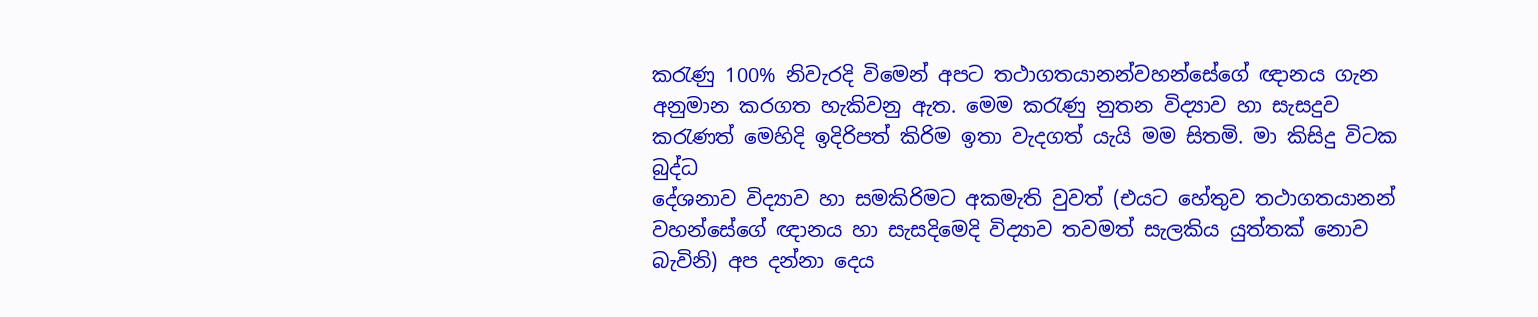කරැණු 100% නිවැරදි විමෙන් අපට තථාගතයානන්වහන්සේගේ ඥානය ගැන අනුමාන කරගත හැකිවනු ඇත. මෙම කරැණු නුතන විද්‍යාව හා සැසදුව කරැණත් මෙහිදි ඉදිරිපත් කිරිම ඉතා වැදගත් යැයි මම සිතමි. මා කිසිදු විටක බුද්ධ
දේශනාව විද්‍යාව හා සමකිරිමට අකමැති වුවත් (එයට හේතුව තථාගතයානන් වහන්සේගේ ඥානය හා සැසදිමෙදි විද්‍යාව තවමත් සැලකිය යුත්තක් නොව බැවිනි) අප දන්නා දෙය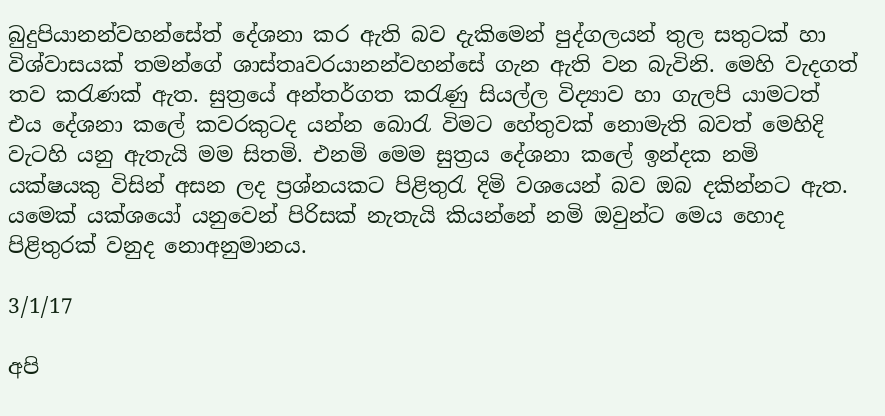බුදුපියානන්වහන්සේත් දේශනා කර ඇති බව දැකිමෙන් පුද්ගලයන් තුල සතුටක් හා විශ්වාසයක් තමන්ගේ ශාස්තෘවරයානන්වහන්සේ ගැන ඇති වන බැවිනි. මෙහි වැදගත් තව කරැණක් ඇත. සුත්‍රයේ අන්තර්ගත කරැණු සියල්ල විද්‍යාව හා ගැලපි යාමටත් එය දේශනා කලේ කවරකුටද යන්න බොරැ විමට හේතුවක් නොමැති බවත් මෙහිදි වැටහි යනු ඇතැයි මම සිතමි. එනමි මෙම සුත්‍රය දේශනා කලේ ඉන්දක නමි යක්ෂයකු විසින් අසන ලද ප්‍රශ්නයකට පිළිතුරැ දිමි වශයෙන් බව ඔබ දකින්නට ඇත. යමෙක් යක්ශයෝ යනුවෙන් පිරිසක් නැතැයි කියන්නේ නමි ඔවුන්ට මෙය හොද පිළිතුරක් වනුද නොඅනුමානය.

3/1/17

අපි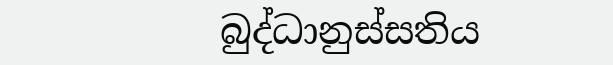බුද්ධානුස්සතිය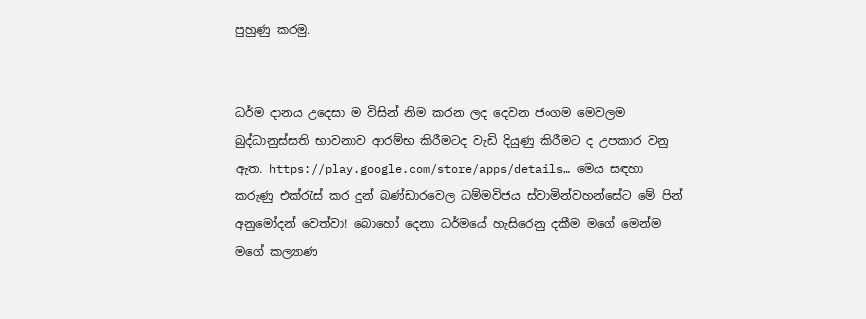පුහුණු කරමු.


ධර්ම දානය උදෙසා ම විසින් නිම කරන ලද දෙවන ජංගම මෙවලම බුද්ධානුස්සති භාවනාව ආරම්භ කිරීමටද වැඩි දියුණු කිරීමට ද උපකාර වනු ඇත. https://play.google.com/store/apps/details… මෙය සඳහා කරුණු එක්රැස් කර දුන් බණ්ඩාරවෙල ධම්මවිජය ස්වාමින්වහන්සේට මේ පින් අනුමෝදන් වෙත්වා! බොහෝ දෙනා ධර්මයේ හැසිරෙනු දකීම මගේ මෙන්ම මගේ කල්‍යාණ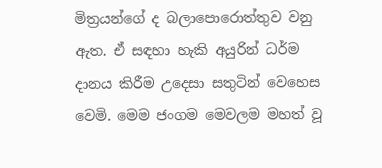මිත්‍රයන්ගේ ද බලාපොරොත්තුව වනු ඇත. ඒ සඳහා හැකි අයුරින් ධර්ම දානය කිරීම උදෙසා සතුටින් වෙහෙස වෙමි. මෙම ජංගම මෙවලම මහත් වූ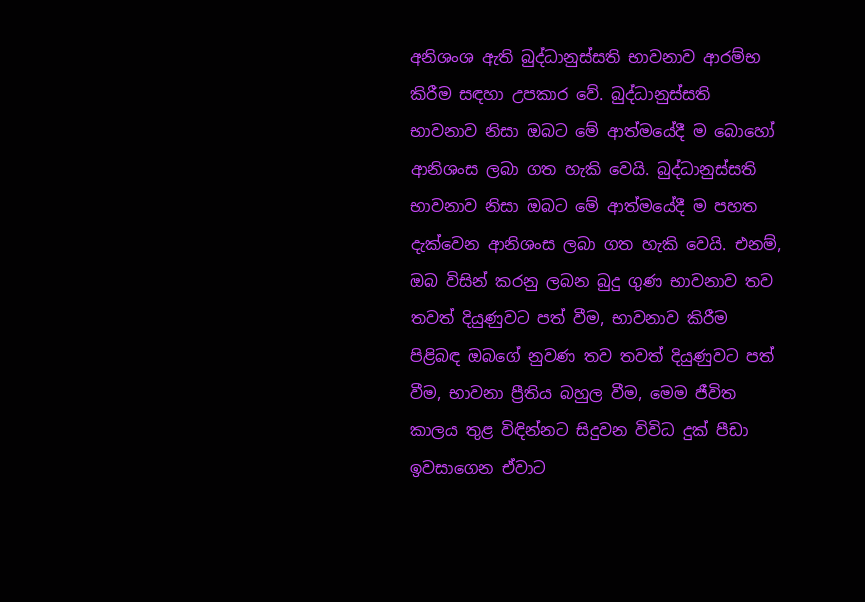අනිශංශ ඇති බුද්ධානුස්සති භාවනාව ආරම්භ කිරීම සඳහා උපකාර වේ. බුද්ධානුස්සති භාවනාව නිසා ඔබට මේ ආත්මයේදී ම බොහෝ ආනිශංස ලබා ගත හැකි වෙයි. බුද්ධානුස්සති භාවනාව නිසා ඔබට මේ ආත්මයේදී ම පහත දැක්වෙන ආනිශංස ලබා ගත හැකි වෙයි. එනම්, ඔබ විසින් කරනු ලබන බුදු ගුණ භාවනාව තව තවත් දියුණුවට පත් වීම, භාවනාව කිරීම පිළිබඳ ඔබගේ නුවණ තව තවත් දියුණුවට පත් වීම, භාවනා ප්‍රීතිය බහුල වීම, මෙම ජීවිත කාලය තුළ විඳින්නට සිදුවන විවිධ දුක් පීඩා ඉවසාගෙන ඒවාට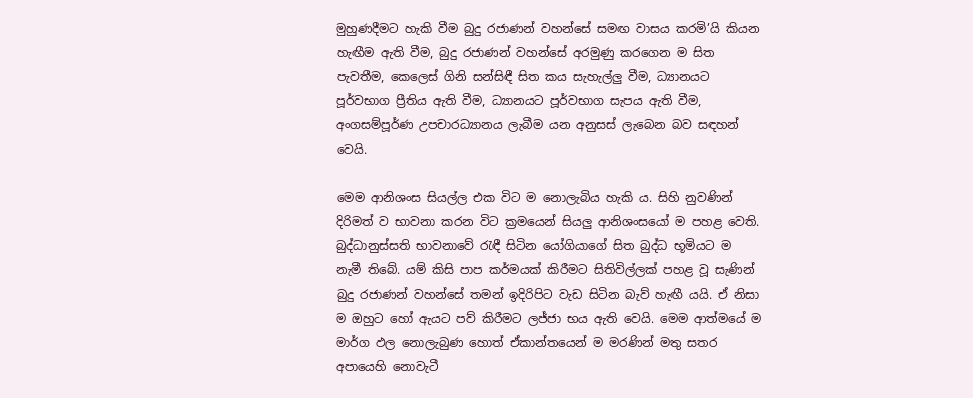මුහුණදීමට හැකි වීම බුදු රජාණන් වහන්සේ සමඟ වාසය කරමි’යි කියන හැඟීම ඇති වීම, බුදු රජාණන් වහන්සේ අරමුණු කරගෙන ම සිත පැවතීම, කෙලෙස් ගිනි සන්සිඳී සිත කය සැහැල්ලු වීම, ධ්‍යානයට පූර්වභාග ප්‍රීතිය ඇති වීම, ධ්‍යානයට පූර්වභාග සැපය ඇති වීම, අංගසම්පූර්ණ උපචාරධ්‍යානය ලැබීම යන අනුසස් ලැබෙන බව සඳහන් වෙයි.

මෙම ආනිශංස සියල්ල එක විට ම නොලැබිය හැකි ය. සිහි නුවණින් දිරිමත් ව භාවනා කරන විට ක්‍රමයෙන් සියලු ආනිශංසයෝ ම පහළ වෙති. බුද්ධානුස්සති භාවනාවේ රැඳී සිටින යෝගියාගේ සිත බුද්ධ භූමියට ම නැමී තිබේ. යම් කිසි පාප කර්මයක් කිරීමට සිතිවිල්ලක් පහළ වූ සැණින් බුදු රජාණන් වහන්සේ තමන් ඉදිරිපිට වැඩ සිටින බැව් හැඟී යයි. ඒ නිසා ම ඔහුට හෝ ඇයට පව් කිරීමට ලජ්ජා භය ඇති වෙයි. මෙම ආත්මයේ ම මාර්ග ඵල නොලැබුණ හොත් ඒකාන්තයෙන් ම මරණින් මතු සතර අපායෙහි නොවැටී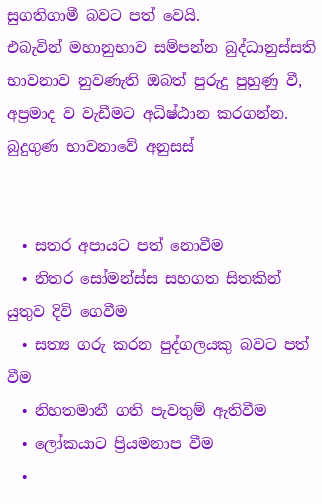සුගතිගාමී බවට පත් වෙයි.
එබැවින් මහානුභාව සම්පන්න බුද්ධානුස්සති භාවනාව නුවණැති ඔබත් පුරුදු පුහුණු වී, අප්‍රමාද ව වැඩීමට අධිෂ්ඨාන කරගන්න.
බුදුගුණ භාවනාවේ අනුසස්


  • සතර අපායට පත් නොවීම
  • නිතර සෝමන්ස්ස සහගත සිතකින් යුතුව දිවි ගෙවීම
  • සත්‍ය ගරු කරන පුද්ගලයකු බවට පත් වීම
  • නිහතමානී ගති පැවතුම් ඇතිවීම
  • ලෝකයාට ප්‍රියමනාප වීම
  •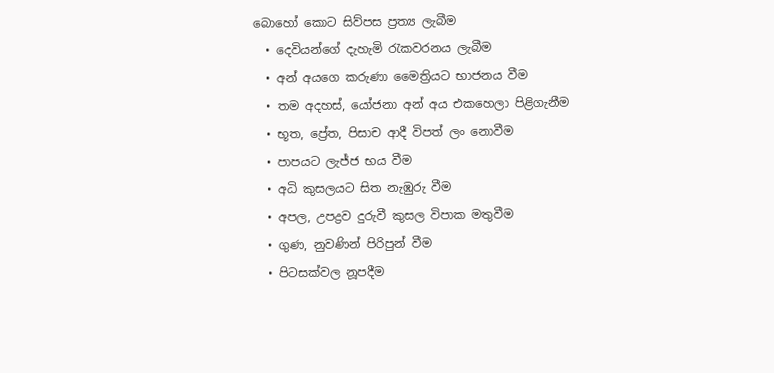බොහෝ කොට සිව්පස ප්‍රත්‍ය ලැබීම
  • දෙවියන්ගේ දැහැමි රැකවරනය ලැබීම
  • අන් අයගෙ කරුණා මෛත්‍රියට භාජනය වීම
  • තම අදහස්, යෝජනා අන් අය එකහෙලා පිළිගැනීම
  • භූත, ප්‍රේත, පිසාච ආදී විපත් ලං නොවීම
  • පාපයට ලැජ්ජ භය වීම
  • අධි කුසලයට සිත නැඹුරු වීම
  • අපල, උපද්‍රව දුරුවී කුසල විපාක මතුවීම
  • ගුණ, නුවණින් පිරිපුන් වීම
  • පිටසක්වල නූපදීම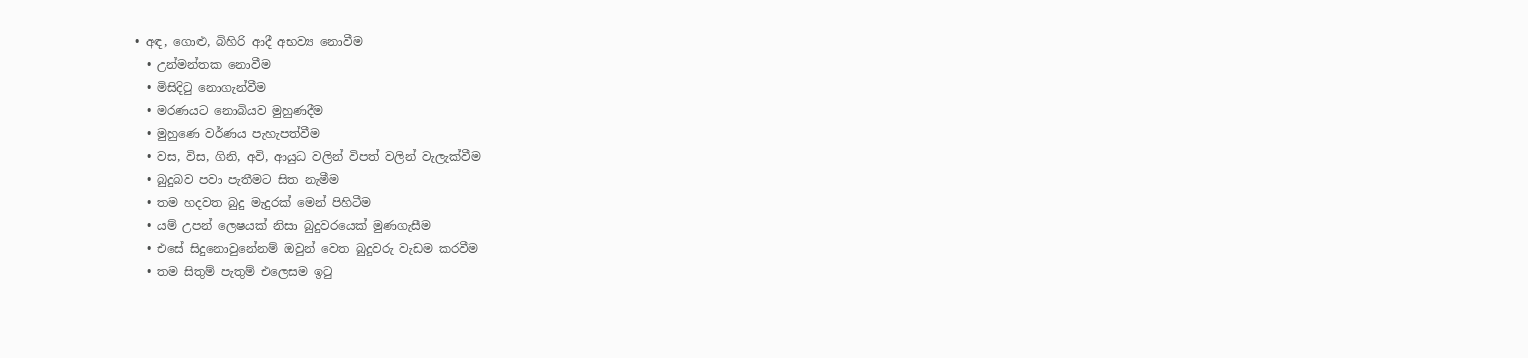• අඳ, ගොළු, බිහිරි ආදී අභව්‍ය නොවීම
  • උන්මන්තක නොවීම
  • මිසිදිටු නොගැන්වීම
  • මරණයට නොබියව මුහුණදීම
  • මුහුණෙ වර්ණය පැහැපත්වීම
  • වස, විස, ගිනි, අවි, ආයුධ වලින් විපත් වලින් වැලැක්වීම
  • බුදුබව පවා පැතීමට සිත නැමීම
  • තම හදවත බුදු මැදුරක් මෙන් පිහිටීම
  • යම් උපන් ලෙෂයක් නිසා බුදුවරයෙක් මුණගැසීම
  • එසේ සිදුනොවුනේනම් ඔවුන් වෙත බුදුවරු වැඩම කරවීම
  • තම සිතුම් පැතුම් එලෙසම ඉටු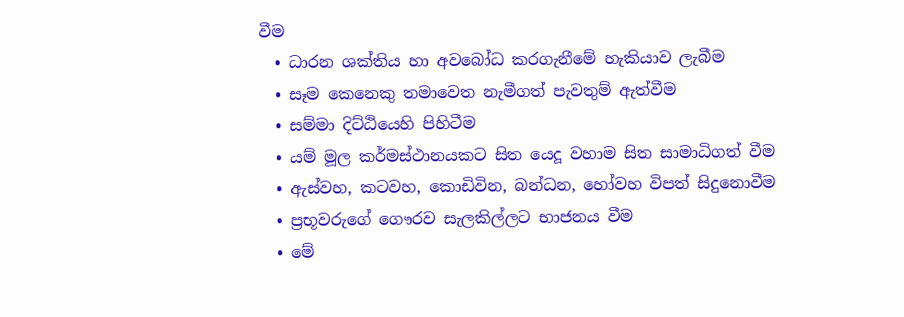වීම
  • ධාරන ශක්තිය හා අවබෝධ කරගැනීමේ හැකියාව ලැබීම
  • සෑම කෙනෙකු තමාවෙත නැමීගත් පැවතුම් ඇත්වීම
  • සම්මා දිට්ඨියෙහි පිහිටීම
  • යම් මූල කර්මස්ථානයකට සිත යෙදූ වහාම සිත සාමාධිගත් වීම
  • ඇස්වහ, කටවහ, කොඩිවින, බන්ධන, හෝවහ විපත් සිදුනොවීම
  • ප්‍රභූවරුගේ ගෞරව සැලකිල්ලට භාජනය වීම
  • මේ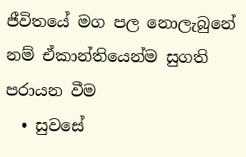ජීවිතයේ මග පල නොලැබුනේ නම් ඒකාන්තියෙන්ම සුගති පරායන වීම
  • සුවසේ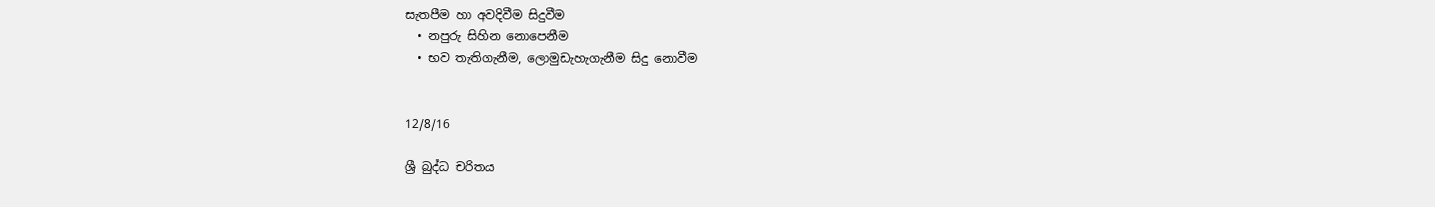සැතපීම හා අවදිවීම සිදුවීම
  • නපුරු සිහින නොපෙනීම
  • භව තැතිගැනීම, ලොමුඩැහැගැනීම සිදු නොවීම


12/8/16

ශ්‍රී බුද්ධ චරිතය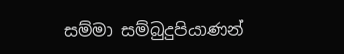සම්මා සම්බුදුපියාණන්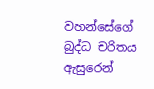වහන්සේගේ බුද්ධ චරිතය ඇසුරෙන්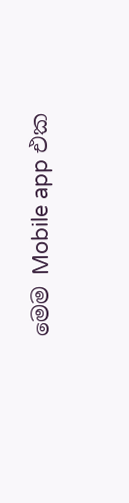මෙම Mobile app එක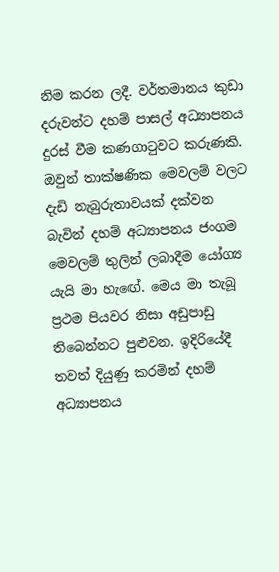නිම කරන ලදී. වර්තමානය කුඩා දරුවන්ට දහම් පාසල් අධ්‍යාපනය දුරස් වීම කණගාටුවට කරුණකි. ඔවුන් තාක්ෂණික මෙවලම් වලට දැඩි නැබුරුතාවයක් දක්වන බැවින් දහම් අධ්‍යාපනය ජංගම මෙවලම් තුලින් ලබාදීම යෝග්‍ය යැයි මා හැඟේ. මෙය මා තැබූ ප්‍රථම පියවර නිසා අඩුපාඩු තිබෙන්නට පුළුවන. ඉදිරියේදී තවත් දියුණු කරමින් දහම් අධ්‍යාපනය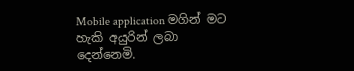Mobile application මගින් මට හැකි අයුරින් ලබා දෙන්නෙමි.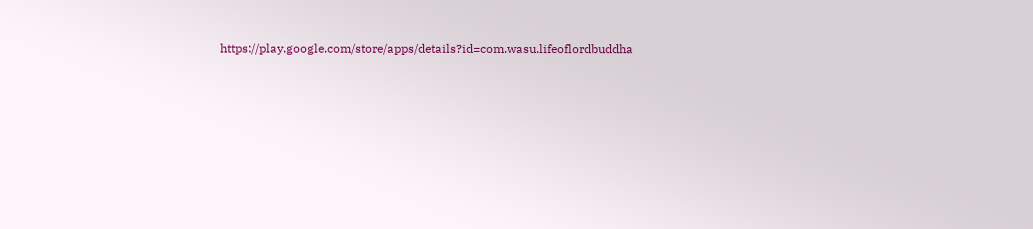https://play.google.com/store/apps/details?id=com.wasu.lifeoflordbuddha